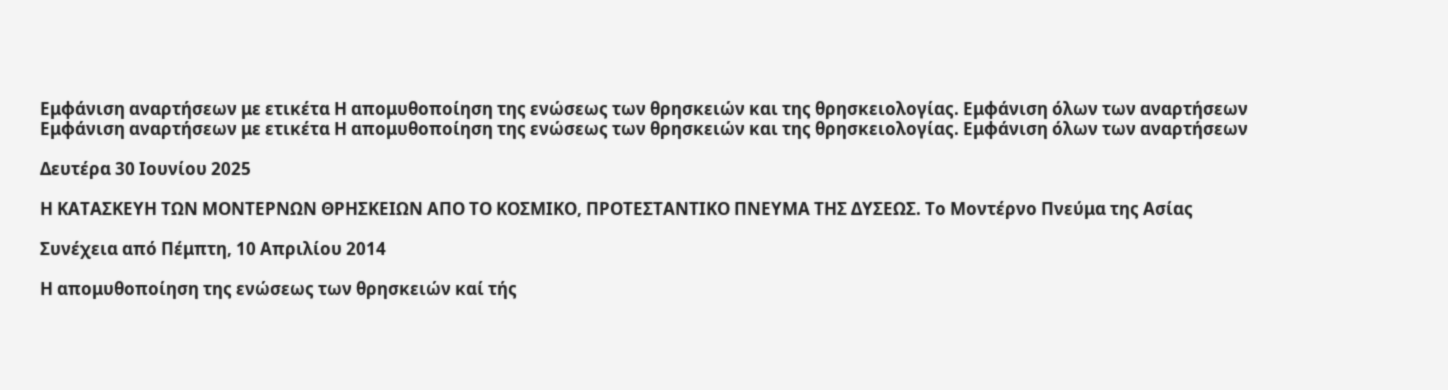Εμφάνιση αναρτήσεων με ετικέτα Η απομυθοποίηση της ενώσεως των θρησκειών και της θρησκειολογίας. Εμφάνιση όλων των αναρτήσεων
Εμφάνιση αναρτήσεων με ετικέτα Η απομυθοποίηση της ενώσεως των θρησκειών και της θρησκειολογίας. Εμφάνιση όλων των αναρτήσεων

Δευτέρα 30 Ιουνίου 2025

Η ΚΑΤΑΣΚΕΥΗ ΤΩΝ ΜΟΝΤΕΡΝΩΝ ΘΡΗΣΚΕΙΩΝ ΑΠΟ ΤΟ ΚΟΣΜΙΚΟ, ΠΡΟΤΕΣΤΑΝΤΙΚΟ ΠΝΕΥΜΑ ΤΗΣ ΔΥΣΕΩΣ. Το Μοντέρνο Πνεύμα της Ασίας

Συνέχεια από Πέμπτη, 10 Απριλίου 2014

Η απομυθοποίηση της ενώσεως των θρησκειών καί τής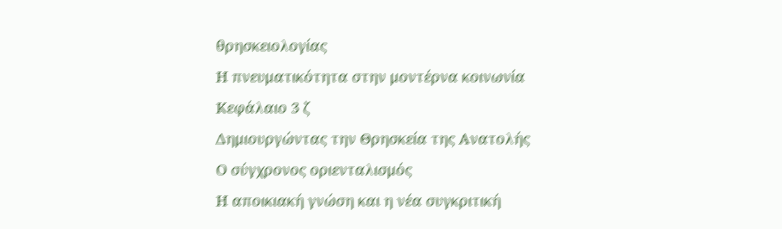θρησκειολογίας
Η πνευματικότητα στην μοντέρνα κοινωνία
Κεφάλαιο 3 ζ
Δημιουργώντας την Θρησκεία της Ανατολής
Ο σύγχρονος οριενταλισμός
Η αποικιακή γνώση και η νέα συγκριτική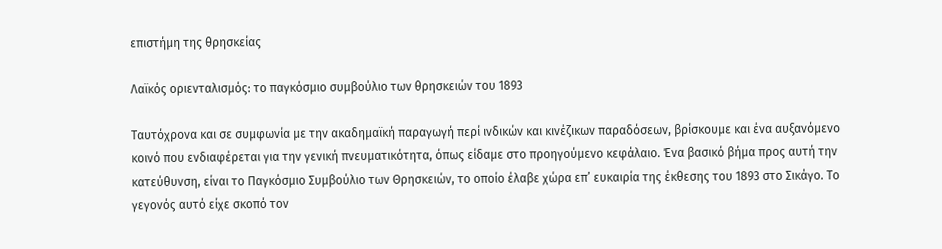επιστήμη της θρησκείας

Λαϊκός οριενταλισμός: το παγκόσμιο συμβούλιο των θρησκειών του 1893

Ταυτόχρονα και σε συμφωνία με την ακαδημαϊκή παραγωγή περί ινδικών και κινέζικων παραδόσεων, βρίσκουμε και ένα αυξανόμενο κοινό που ενδιαφέρεται για την γενική πνευματικότητα, όπως είδαμε στο προηγούμενο κεφάλαιο. Ένα βασικό βήμα προς αυτή την κατεύθυνση, είναι το Παγκόσμιο Συμβούλιο των Θρησκειών, το οποίο έλαβε χώρα επ’ ευκαιρία της έκθεσης του 1893 στο Σικάγο. Το γεγονός αυτό είχε σκοπό τον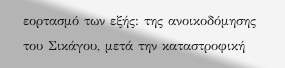εορτασμό των εξής: της ανοικοδόμησης του Σικάγου, μετά την καταστροφική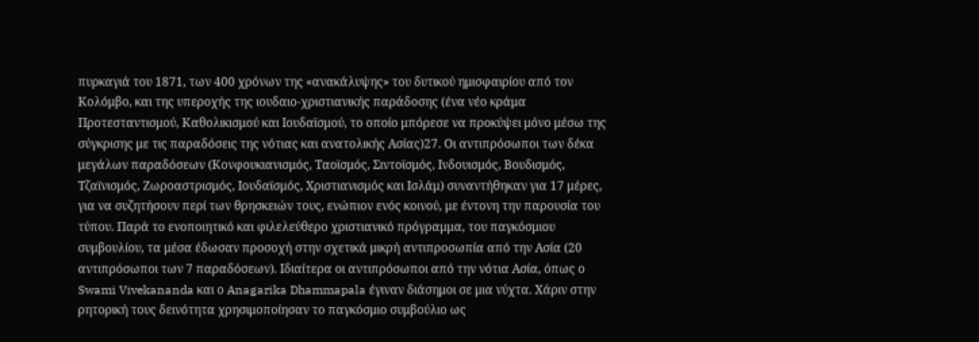πυρκαγιά του 1871, των 400 χρόνων της «ανακάλυψης» του δυτικού ημισφαιρίου από τον Κολόμβο, και της υπεροχής της ιουδαιο-χριστιανικής παράδοσης (ένα νέο κράμα Προτεσταντισμού, Καθολικισμού και Ιουδαϊσμού, το οποίο μπόρεσε να προκύψει μόνο μέσω της σύγκρισης με τις παραδόσεις της νότιας και ανατολικής Ασίας)27. Οι αντιπρόσωποι των δέκα μεγάλων παραδόσεων (Κονφουκιανισμός, Ταοϊσμός, Σιντοϊσμός, Ινδουισμός, Βουδισμός, Τζαϊνισμός, Ζωροαστρισμός, Ιουδαϊσμός, Χριστιανισμός και Ισλάμ) συναντήθηκαν για 17 μέρες, για να συζητήσουν περί των θρησκειών τους, ενώπιον ενός κοινού, με έντονη την παρουσία του τύπου. Παρά το ενοποιητικό και φιλελεύθερο χριστιανικό πρόγραμμα, του παγκόσμιου συμβουλίου, τα μέσα έδωσαν προσοχή στην σχετικά μικρή αντιπροσωπία από την Ασία (20 αντιπρόσωποι των 7 παραδόσεων). Ιδιαίτερα οι αντιπρόσωποι από την νότια Ασία, όπως ο Swami Vivekananda και ο Anagarika Dhammapala έγιναν διάσημοι σε μια νύχτα. Χάριν στην ρητορική τους δεινότητα χρησιμοποίησαν το παγκόσμιο συμβούλιο ως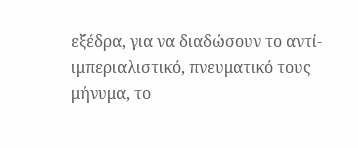εξέδρα, για να διαδώσουν το αντί-ιμπεριαλιστικό, πνευματικό τους μήνυμα, το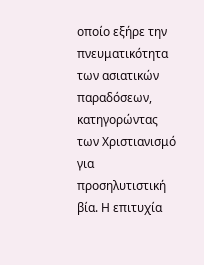οποίο εξήρε την πνευματικότητα των ασιατικών παραδόσεων, κατηγορώντας των Χριστιανισμό για προσηλυτιστική βία. Η επιτυχία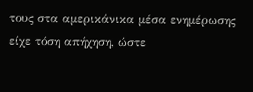τους στα αμερικάνικα μέσα ενημέρωσης είχε τόση απήχηση, ώστε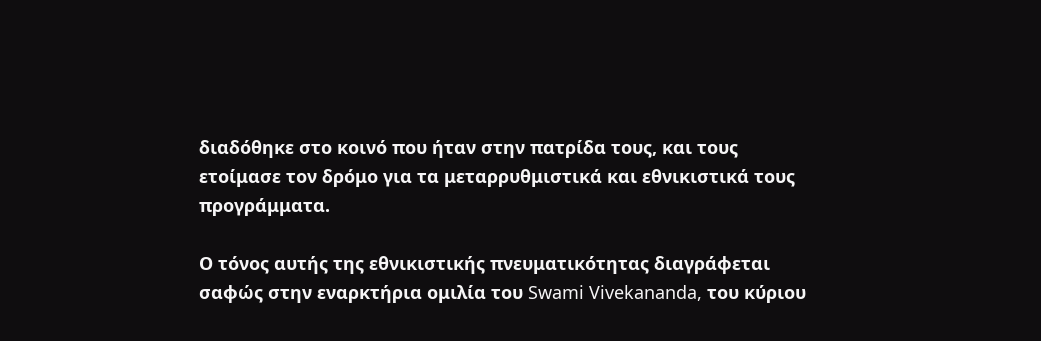διαδόθηκε στο κοινό που ήταν στην πατρίδα τους, και τους ετοίμασε τον δρόμο για τα μεταρρυθμιστικά και εθνικιστικά τους προγράμματα.

Ο τόνος αυτής της εθνικιστικής πνευματικότητας διαγράφεται σαφώς στην εναρκτήρια ομιλία του Swami Vivekananda, του κύριου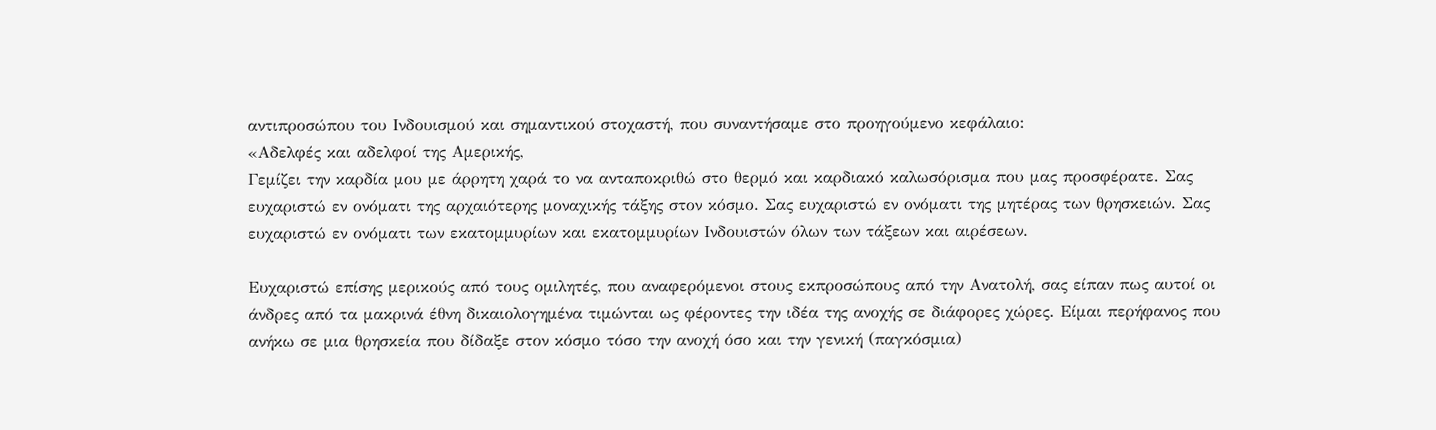αντιπροσώπου του Ινδουισμού και σημαντικού στοχαστή, που συναντήσαμε στο προηγούμενο κεφάλαιο:
«Αδελφές και αδελφοί της Αμερικής,
Γεμίζει την καρδία μου με άρρητη χαρά το να ανταποκριθώ στο θερμό και καρδιακό καλωσόρισμα που μας προσφέρατε. Σας ευχαριστώ εν ονόματι της αρχαιότερης μοναχικής τάξης στον κόσμο. Σας ευχαριστώ εν ονόματι της μητέρας των θρησκειών. Σας ευχαριστώ εν ονόματι των εκατομμυρίων και εκατομμυρίων Ινδουιστών όλων των τάξεων και αιρέσεων.

Ευχαριστώ επίσης μερικούς από τους ομιλητές, που αναφερόμενοι στους εκπροσώπους από την Ανατολή, σας είπαν πως αυτοί οι άνδρες από τα μακρινά έθνη δικαιολογημένα τιμώνται ως φέροντες την ιδέα της ανοχής σε διάφορες χώρες. Είμαι περήφανος που ανήκω σε μια θρησκεία που δίδαξε στον κόσμο τόσο την ανοχή όσο και την γενική (παγκόσμια)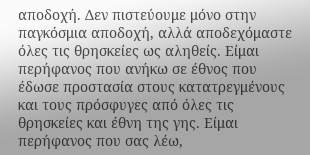αποδοχή. Δεν πιστεύουμε μόνο στην παγκόσμια αποδοχή, αλλά αποδεχόμαστε όλες τις θρησκείες ως αληθείς. Είμαι περήφανος που ανήκω σε έθνος που έδωσε προστασία στους κατατρεγμένους και τους πρόσφυγες από όλες τις θρησκείες και έθνη της γης. Είμαι περήφανος που σας λέω,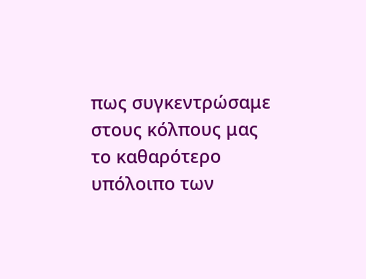πως συγκεντρώσαμε στους κόλπους μας το καθαρότερο υπόλοιπο των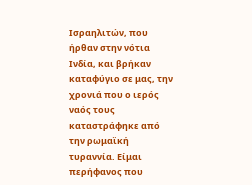Ισραηλιτών, που ήρθαν στην νότια Ινδία, και βρήκαν καταφύγιο σε μας, την χρονιά που ο ιερός ναός τους καταστράφηκε από την ρωμαϊκή τυραννία. Είμαι περήφανος που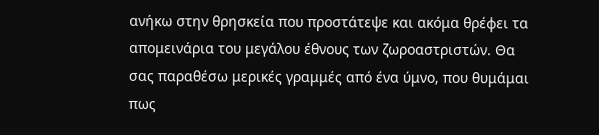ανήκω στην θρησκεία που προστάτεψε και ακόμα θρέφει τα απομεινάρια του μεγάλου έθνους των ζωροαστριστών. Θα σας παραθέσω μερικές γραμμές από ένα ύμνο, που θυμάμαι πως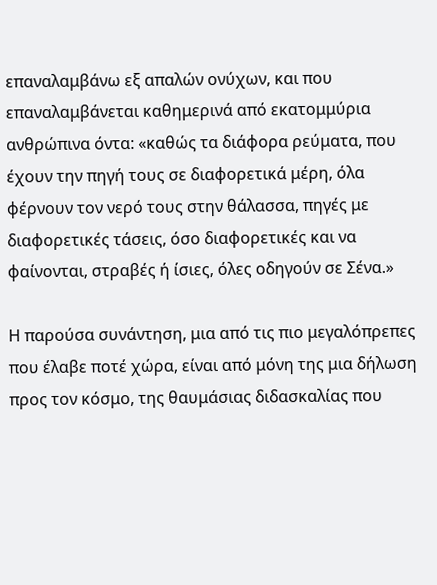επαναλαμβάνω εξ απαλών ονύχων, και που επαναλαμβάνεται καθημερινά από εκατομμύρια ανθρώπινα όντα: «καθώς τα διάφορα ρεύματα, που έχουν την πηγή τους σε διαφορετικά μέρη, όλα φέρνουν τον νερό τους στην θάλασσα, πηγές με διαφορετικές τάσεις, όσο διαφορετικές και να φαίνονται, στραβές ή ίσιες, όλες οδηγούν σε Σένα.»

Η παρούσα συνάντηση, μια από τις πιο μεγαλόπρεπες που έλαβε ποτέ χώρα, είναι από μόνη της μια δήλωση προς τον κόσμο, της θαυμάσιας διδασκαλίας που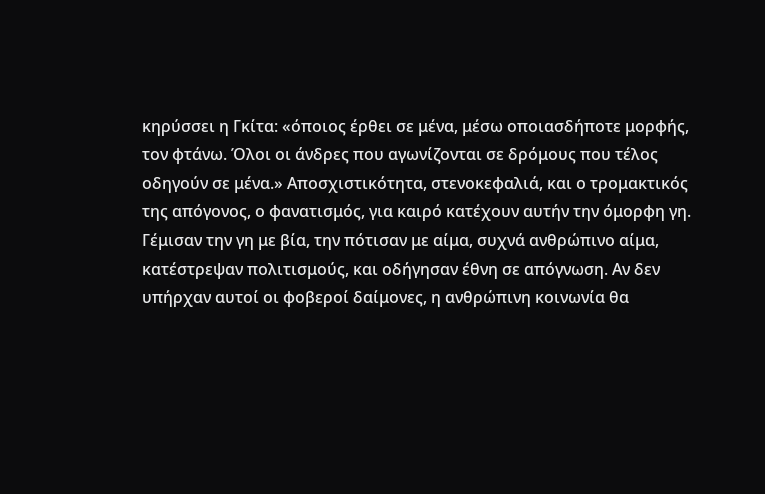κηρύσσει η Γκίτα: «όποιος έρθει σε μένα, μέσω οποιασδήποτε μορφής, τον φτάνω. Όλοι οι άνδρες που αγωνίζονται σε δρόμους που τέλος οδηγούν σε μένα.» Αποσχιστικότητα, στενοκεφαλιά, και ο τρομακτικός της απόγονος, ο φανατισμός, για καιρό κατέχουν αυτήν την όμορφη γη. Γέμισαν την γη με βία, την πότισαν με αίμα, συχνά ανθρώπινο αίμα, κατέστρεψαν πολιτισμούς, και οδήγησαν έθνη σε απόγνωση. Αν δεν υπήρχαν αυτοί οι φοβεροί δαίμονες, η ανθρώπινη κοινωνία θα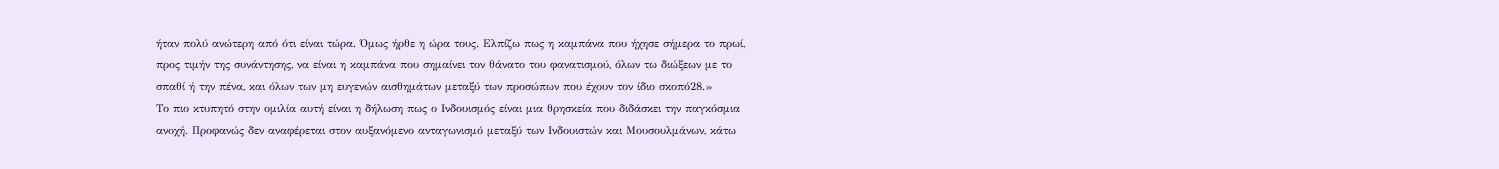ήταν πολύ ανώτερη από ότι είναι τώρα. Όμως ήρθε η ώρα τους. Ελπίζω πως η καμπάνα που ήχησε σήμερα το πρωί, προς τιμήν της συνάντησης, να είναι η καμπάνα που σημαίνει τον θάνατο του φανατισμού, όλων τω διώξεων με το σπαθί ή την πένα, και όλων των μη ευγενών αισθημάτων μεταξύ των προσώπων που έχουν τον ίδιο σκοπό28.»
Το πιο κτυπητό στην ομιλία αυτή είναι η δήλωση πως ο Ινδουισμός είναι μια θρησκεία που διδάσκει την παγκόσμια ανοχή. Προφανώς δεν αναφέρεται στον αυξανόμενο ανταγωνισμό μεταξύ των Ινδουιστών και Μουσουλμάνων, κάτω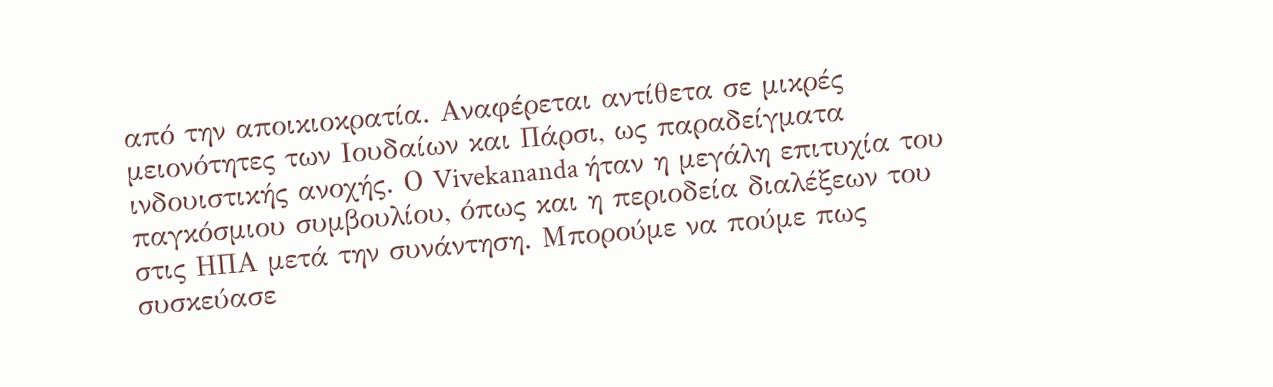από την αποικιοκρατία. Αναφέρεται αντίθετα σε μικρές μειονότητες των Ιουδαίων και Πάρσι, ως παραδείγματα ινδουιστικής ανοχής. Ο Vivekananda ήταν η μεγάλη επιτυχία του παγκόσμιου συμβουλίου, όπως και η περιοδεία διαλέξεων του στις ΗΠΑ μετά την συνάντηση. Μπορούμε να πούμε πως συσκεύασε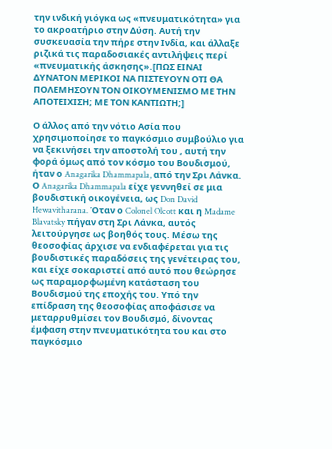την ινδική γιόγκα ως «πνευματικότητα» για το ακροατήριο στην Δύση. Αυτή την συσκευασία την πήρε στην Ινδία, και άλλαξε ριζικά τις παραδοσιακές αντιλήψεις περί «πνευματικής άσκησης».[ΠΩΣ ΕΙΝΑΙ ΔΥΝΑΤΟΝ ΜΕΡΙΚΟΙ ΝΑ ΠΙΣΤΕΥΟΥΝ ΟΤΙ ΘΑ ΠΟΛΕΜΗΣΟΥΝ ΤΟΝ ΟΙΚΟΥΜΕΝΙΣΜΟ ΜΕ ΤΗΝ ΑΠΟΤΕΙΧΙΣΗ; ΜΕ ΤΟΝ ΚΑΝΤΙΩΤΗ;]

Ο άλλος από την νότιο Ασία που χρησιμοποίησε το παγκόσμιο συμβούλιο για να ξεκινήσει την αποστολή του , αυτή την φορά όμως από τον κόσμο του Βουδισμού, ήταν ο Anagarika Dhammapala, από την Σρι Λάνκα. Ο Anagarika Dhammapala είχε γεννηθεί σε μια βουδιστική οικογένεια, ως Don David Hewavitharana. Όταν ο Colonel Olcott και η Madame Blavatsky πήγαν στη Σρι Λάνκα, αυτός λειτούργησε ως βοηθός τους. Μέσω της θεοσοφίας άρχισε να ενδιαφέρεται για τις βουδιστικές παραδόσεις της γενέτειρας του, και είχε σοκαριστεί από αυτό που θεώρησε ως παραμορφωμένη κατάσταση του Βουδισμού της εποχής του. Υπό την επίδραση της θεοσοφίας αποφάσισε να μεταρρυθμίσει τον Βουδισμό, δίνοντας έμφαση στην πνευματικότητα του και στο παγκόσμιο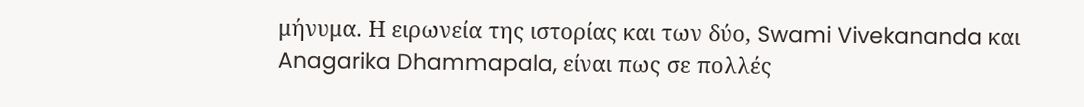μήνυμα. Η ειρωνεία της ιστορίας και των δύο, Swami Vivekananda και Anagarika Dhammapala, είναι πως σε πολλές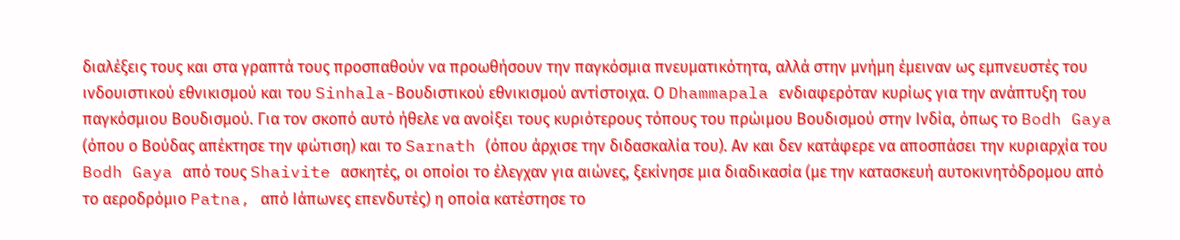διαλέξεις τους και στα γραπτά τους προσπαθούν να προωθήσουν την παγκόσμια πνευματικότητα, αλλά στην μνήμη έμειναν ως εμπνευστές του ινδουιστικού εθνικισμού και του Sinhala-Βουδιστικού εθνικισμού αντίστοιχα. Ο Dhammapala ενδιαφερόταν κυρίως για την ανάπτυξη του παγκόσμιου Βουδισμού. Για τον σκοπό αυτό ήθελε να ανοίξει τους κυριότερους τόπους του πρώιμου Βουδισμού στην Ινδία, όπως το Bodh Gaya (όπου ο Βούδας απέκτησε την φώτιση) και το Sarnath (όπου άρχισε την διδασκαλία του). Αν και δεν κατάφερε να αποσπάσει την κυριαρχία του Bodh Gaya από τους Shaivite ασκητές, οι οποίοι το έλεγχαν για αιώνες, ξεκίνησε μια διαδικασία (με την κατασκευή αυτοκινητόδρομου από το αεροδρόμιο Patna, από Ιάπωνες επενδυτές) η οποία κατέστησε το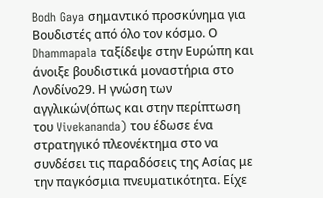Bodh Gaya σημαντικό προσκύνημα για Βουδιστές από όλο τον κόσμο. Ο Dhammapala ταξίδεψε στην Ευρώπη και άνοιξε βουδιστικά μοναστήρια στο Λονδίνο29. Η γνώση των αγγλικών(όπως και στην περίπτωση του Vivekananda) του έδωσε ένα στρατηγικό πλεονέκτημα στο να συνδέσει τις παραδόσεις της Ασίας με την παγκόσμια πνευματικότητα. Είχε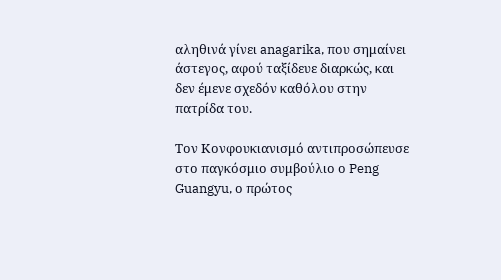αληθινά γίνει anagarika, που σημαίνει άστεγος, αφού ταξίδευε διαρκώς, και δεν έμενε σχεδόν καθόλου στην πατρίδα του.

Τον Κονφουκιανισμό αντιπροσώπευσε στο παγκόσμιο συμβούλιο ο Peng Guangyu, ο πρώτος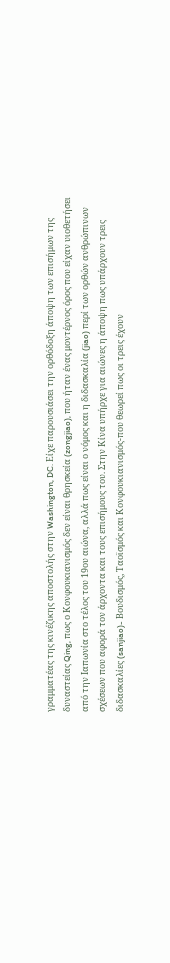γραμματέας της κινέζικης αποστολής στην Washington, DC. Είχε παρουσιάσει την ορθόδοξη άποψη των επισήμων της δυναστείας Qing, πως ο Κονφουκιανισμός δεν είναι θρησκεία (zongjiao), που ήταν ένας μοντέρνος όρος που είχαν υιοθετήσει από την Ιαπωνία στο τέλος του 19ου αιώνα, αλλά πως είναι ο νόμος και η διδασκαλία (jiao) περί των ορθών ανθρώπινων σχέσεων που αφορά τον άρχοντα και τους επισήμους του. Στην Κίνα υπήρχε για αιώνες η άποψη πως υπάρχουν τρεις διδασκαλίες (sanjiao)- Βουδισμός, Ταοϊσμός και Κονφουκιανισμός-που θεωρεί πως οι τρεις έχουν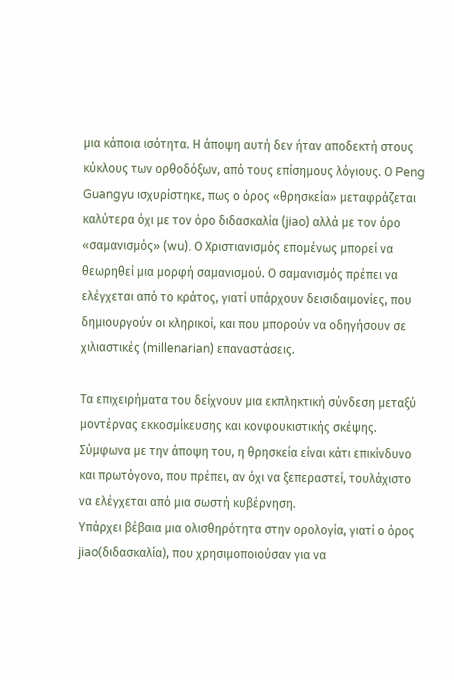μια κάποια ισότητα. Η άποψη αυτή δεν ήταν αποδεκτή στους κύκλους των ορθοδόξων, από τους επίσημους λόγιους. Ο Peng Guangyu ισχυρίστηκε, πως ο όρος «θρησκεία» μεταφράζεται καλύτερα όχι με τον όρο διδασκαλία (jiao) αλλά με τον όρο «σαμανισμός» (wu). Ο Χριστιανισμός επομένως μπορεί να θεωρηθεί μια μορφή σαμανισμού. Ο σαμανισμός πρέπει να ελέγχεται από το κράτος, γιατί υπάρχουν δεισιδαιμονίες, που δημιουργούν οι κληρικοί, και που μπορούν να οδηγήσουν σε χιλιαστικές (millenarian) επαναστάσεις.

Τα επιχειρήματα του δείχνουν μια εκπληκτική σύνδεση μεταξύ μοντέρνας εκκοσμίκευσης και κονφουκιστικής σκέψης. Σύμφωνα με την άποψη του, η θρησκεία είναι κάτι επικίνδυνο και πρωτόγονο, που πρέπει, αν όχι να ξεπεραστεί, τουλάχιστο να ελέγχεται από μια σωστή κυβέρνηση.
Υπάρχει βέβαια μια ολισθηρότητα στην ορολογία, γιατί ο όρος jiao(διδασκαλία), που χρησιμοποιούσαν για να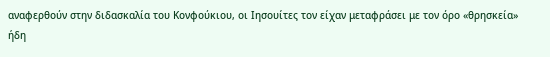αναφερθούν στην διδασκαλία του Κονφούκιου, οι Ιησουίτες τον είχαν μεταφράσει με τον όρο «θρησκεία» ήδη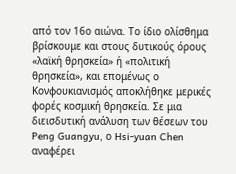από τον 16ο αιώνα. Το ίδιο ολίσθημα βρίσκουμε και στους δυτικούς όρους «λαϊκή θρησκεία» ή «πολιτική θρησκεία», και επομένως ο Κονφουκιανισμός αποκλήθηκε μερικές φορές κοσμική θρησκεία. Σε μια διεισδυτική ανάλυση των θέσεων του Peng Guangyu, ο Hsi-yuan Chen αναφέρει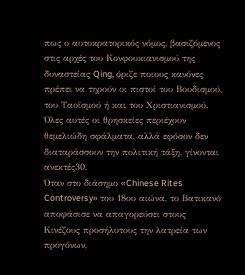πως ο αυτοκρατορικός νόμος, βασιζόμενος στις αρχές του Κονφουκιανισμού της δυναστείας Qing, όριζε ποιους κανόνες πρέπει να τηρούν οι πιστοί του Βουδισμού, του Ταοϊσμού ή και του Χριστιανισμού. Όλες αυτές οι θρησκείες περιέχουν θεμελιώδη σφάλματα, αλλά εφόσον δεν διαταράσσουν την πολιτική τάξη, γίνονται ανεκτές30.
Όταν στο διάσημο «Chinese Rites Controversy» του 18ου αιώνα, το Βατικανό αποφάσισε να απαγορεύσει στους Κινέζους προσήλυτους την λατρεία των προγόνων,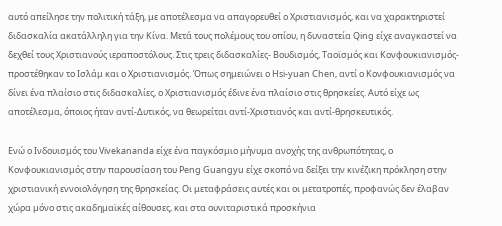αυτό απείλησε την πολιτική τάξη, με αποτέλεσμα να απαγορευθεί ο Χριστιανισμός, και να χαρακτηριστεί διδασκαλία ακατάλληλη για την Κίνα. Μετά τους πολέμους του οπίου, η δυναστεία Qing είχε αναγκαστεί να δεχθεί τους Χριστιανούς ιεραποστόλους. Στις τρεις διδασκαλίες- Βουδισμός, Ταοϊσμός και Κονφουκιανισμός- προστέθηκαν το Ισλάμ και ο Χριστιανισμός. Όπως σημειώνει ο Hsi-yuan Chen, αντί ο Κονφουκιανισμός να δίνει ένα πλαίσιο στις διδασκαλίες, ο Χριστιανισμός έδινε ένα πλαίσιο στις θρησκείες. Αυτό είχε ως αποτέλεσμα, όποιος ήταν αντί-Δυτικός, να θεωρείται αντί-Χριστιανός και αντί-θρησκευτικός.

Ενώ ο Ινδουισμός του Vivekananda είχε ένα παγκόσμιο μήνυμα ανοχής της ανθρωπότητας, ο Κονφουκιανισμός στην παρουσίαση του Peng Guangyu είχε σκοπό να δείξει την κινέζικη πρόκληση στην χριστιανική εννοιολόγηση της θρησκείας. Οι μεταφράσεις αυτές και οι μετατροπές, προφανώς δεν έλαβαν χώρα μόνο στις ακαδημαϊκές αίθουσες, και στα ουνιταριστικά προσκήνια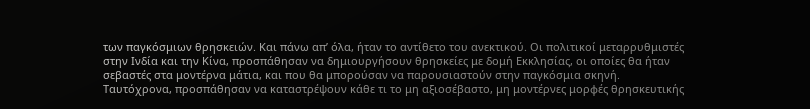των παγκόσμιων θρησκειών. Και πάνω απ’ όλα, ήταν το αντίθετο του ανεκτικού. Οι πολιτικοί μεταρρυθμιστές στην Ινδία και την Κίνα, προσπάθησαν να δημιουργήσουν θρησκείες με δομή Εκκλησίας, οι οποίες θα ήταν σεβαστές στα μοντέρνα μάτια, και που θα μπορούσαν να παρουσιαστούν στην παγκόσμια σκηνή. Ταυτόχρονα, προσπάθησαν να καταστρέψουν κάθε τι το μη αξιοσέβαστο, μη μοντέρνες μορφές θρησκευτικής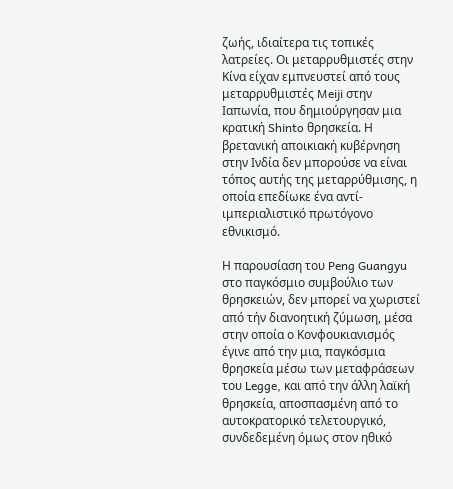ζωής, ιδιαίτερα τις τοπικές λατρείες. Οι μεταρρυθμιστές στην Κίνα είχαν εμπνευστεί από τους μεταρρυθμιστές Meiji στην Ιαπωνία, που δημιούργησαν μια κρατική Shinto θρησκεία. Η βρετανική αποικιακή κυβέρνηση στην Ινδία δεν μπορούσε να είναι τόπος αυτής της μεταρρύθμισης, η οποία επεδίωκε ένα αντί-ιμπεριαλιστικό πρωτόγονο εθνικισμό.

Η παρουσίαση του Peng Guangyu στο παγκόσμιο συμβούλιο των θρησκειών, δεν μπορεί να χωριστεί από τήν διανοητική ζύμωση, μέσα στην οποία ο Κονφουκιανισμός έγινε από την μια, παγκόσμια θρησκεία μέσω των μεταφράσεων του Legge, και από την άλλη λαϊκή θρησκεία, αποσπασμένη από το αυτοκρατορικό τελετουργικό, συνδεδεμένη όμως στον ηθικό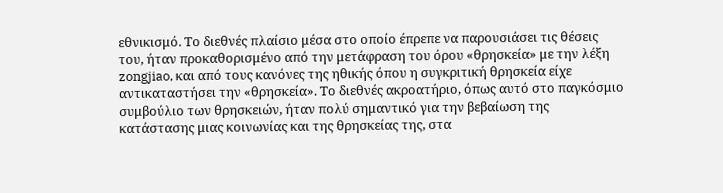εθνικισμό. Το διεθνές πλαίσιο μέσα στο οποίο έπρεπε να παρουσιάσει τις θέσεις του, ήταν προκαθορισμένο από την μετάφραση του όρου «θρησκεία» με την λέξη zongjiao, και από τους κανόνες της ηθικής όπου η συγκριτική θρησκεία είχε αντικαταστήσει την «θρησκεία». Το διεθνές ακροατήριο, όπως αυτό στο παγκόσμιο συμβούλιο των θρησκειών, ήταν πολύ σημαντικό για την βεβαίωση της κατάστασης μιας κοινωνίας και της θρησκείας της, στα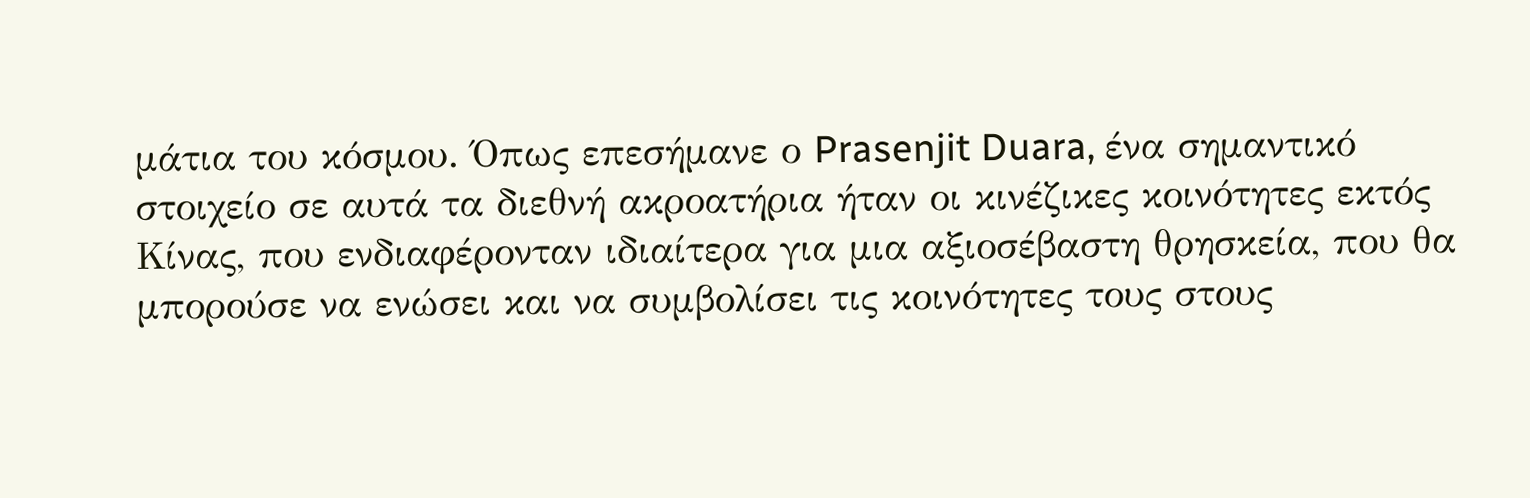μάτια του κόσμου. Όπως επεσήμανε ο Prasenjit Duara, ένα σημαντικό στοιχείο σε αυτά τα διεθνή ακροατήρια ήταν οι κινέζικες κοινότητες εκτός Κίνας, που ενδιαφέρονταν ιδιαίτερα για μια αξιοσέβαστη θρησκεία, που θα μπορούσε να ενώσει και να συμβολίσει τις κοινότητες τους στους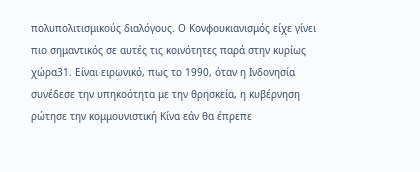πολυπολιτισμικούς διαλόγους. Ο Κονφουκιανισμός είχε γίνει πιο σημαντικός σε αυτές τις κοινότητες παρά στην κυρίως χώρα31. Είναι ειρωνικό, πως το 1990, όταν η Ινδονησία συνέδεσε την υπηκοότητα με την θρησκεία, η κυβέρνηση ρώτησε την κομμουνιστική Κίνα εάν θα έπρεπε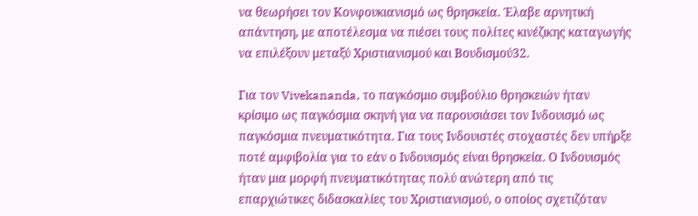να θεωρήσει τον Κονφουκιανισμό ως θρησκεία. Έλαβε αρνητική απάντηση, με αποτέλεσμα να πιέσει τους πολίτες κινέζικης καταγωγής να επιλέξουν μεταξύ Χριστιανισμού και Βουδισμού32.

Για τον Vivekananda, το παγκόσμιο συμβούλιο θρησκειών ήταν κρίσιμο ως παγκόσμια σκηνή για να παρουσιάσει τον Ινδουισμό ως παγκόσμια πνευματικότητα. Για τους Ινδουιστές στοχαστές δεν υπήρξε ποτέ αμφιβολία για το εάν ο Ινδουισμός είναι θρησκεία. Ο Ινδουισμός ήταν μια μορφή πνευματικότητας πολύ ανώτερη από τις επαρχιώτικες διδασκαλίες του Χριστιανισμού, ο οποίος σχετιζόταν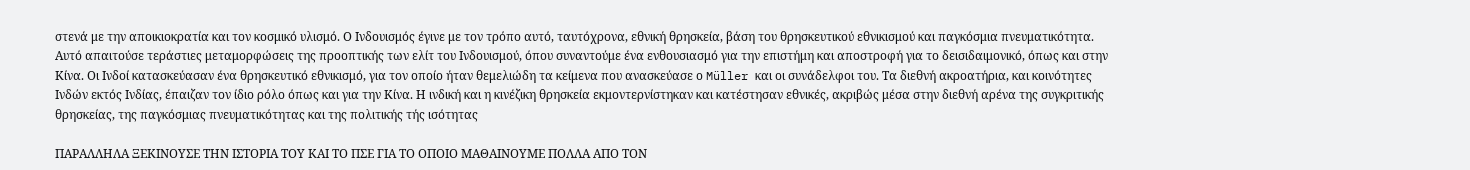στενά με την αποικιοκρατία και τον κοσμικό υλισμό. Ο Ινδουισμός έγινε με τον τρόπο αυτό, ταυτόχρονα, εθνική θρησκεία, βάση του θρησκευτικού εθνικισμού και παγκόσμια πνευματικότητα. Αυτό απαιτούσε τεράστιες μεταμορφώσεις της προοπτικής των ελίτ του Ινδουισμού, όπου συναντούμε ένα ενθουσιασμό για την επιστήμη και αποστροφή για το δεισιδαιμονικό, όπως και στην Κίνα. Οι Ινδοί κατασκεύασαν ένα θρησκευτικό εθνικισμό, για τον οποίο ήταν θεμελιώδη τα κείμενα που ανασκεύασε ο Müller και οι συνάδελφοι του. Τα διεθνή ακροατήρια, και κοινότητες Ινδών εκτός Ινδίας, έπαιζαν τον ίδιο ρόλο όπως και για την Κίνα. Η ινδική και η κινέζικη θρησκεία εκμοντερνίστηκαν και κατέστησαν εθνικές, ακριβώς μέσα στην διεθνή αρένα της συγκριτικής θρησκείας, της παγκόσμιας πνευματικότητας και της πολιτικής τής ισότητας

ΠΑΡΑΛΛΗΛΑ ΞΕΚΙΝΟΥΣΕ ΤΗΝ ΙΣΤΟΡΙΑ ΤΟΥ ΚΑΙ ΤΟ ΠΣΕ ΓΙΑ ΤΟ ΟΠΟΙΟ ΜΑΘΑΙΝΟΥΜΕ ΠΟΛΛΑ ΑΠΟ ΤΟΝ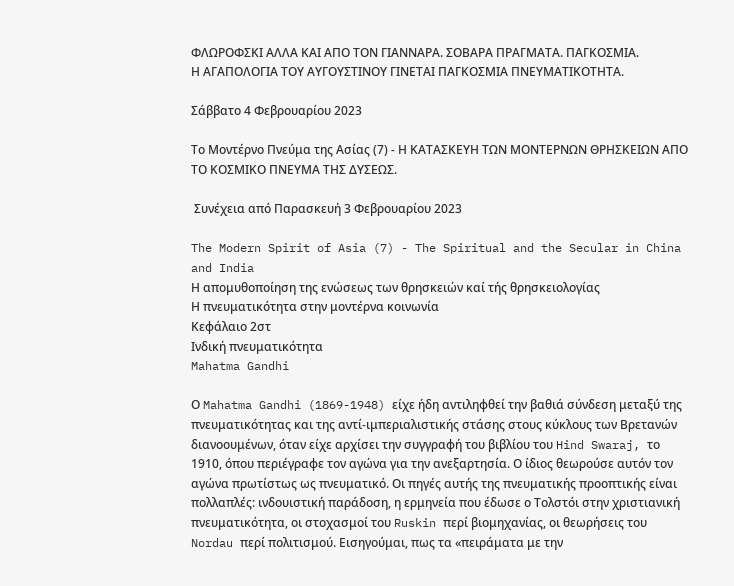ΦΛΩΡΟΦΣΚΙ ΑΛΛΑ ΚΑΙ ΑΠΟ ΤΟΝ ΓΙΑΝΝΑΡΑ. ΣΟΒΑΡΑ ΠΡΑΓΜΑΤΑ. ΠΑΓΚΟΣΜΙΑ.
Η ΑΓΑΠΟΛΟΓΙΑ ΤΟΥ ΑΥΓΟΥΣΤΙΝΟΥ ΓΙΝΕΤΑΙ ΠΑΓΚΟΣΜΙΑ ΠΝΕΥΜΑΤΙΚΟΤΗΤΑ.

Σάββατο 4 Φεβρουαρίου 2023

Το Μοντέρνο Πνεύμα της Ασίας (7) - Η ΚΑΤΑΣΚΕΥΗ ΤΩΝ ΜΟΝΤΕΡΝΩΝ ΘΡΗΣΚΕΙΩΝ ΑΠΟ ΤΟ ΚΟΣΜΙΚΟ ΠΝΕΥΜΑ ΤΗΣ ΔΥΣΕΩΣ.

 Συνέχεια από Παρασκευή 3 Φεβρουαρίου 2023

The Modern Spirit of Asia (7) - The Spiritual and the Secular in China and India
Η απομυθοποίηση της ενώσεως των θρησκειών καί τής θρησκειολογίας
Η πνευματικότητα στην μοντέρνα κοινωνία
Κεφάλαιο 2στ
Ινδική πνευματικότητα
Mahatma Gandhi

Ο Mahatma Gandhi (1869-1948) είχε ήδη αντιληφθεί την βαθιά σύνδεση μεταξύ της πνευματικότητας και της αντί-ιμπεριαλιστικής στάσης στους κύκλους των Βρετανών διανοουμένων, όταν είχε αρχίσει την συγγραφή του βιβλίου του Hind Swaraj, το 1910, όπου περιέγραφε τον αγώνα για την ανεξαρτησία. Ο ίδιος θεωρούσε αυτόν τον αγώνα πρωτίστως ως πνευματικό. Οι πηγές αυτής της πνευματικής προοπτικής είναι πολλαπλές: ινδουιστική παράδοση, η ερμηνεία που έδωσε ο Τολστόι στην χριστιανική πνευματικότητα, οι στοχασμοί του Ruskin περί βιομηχανίας, οι θεωρήσεις του Nordau περί πολιτισμού. Εισηγούμαι, πως τα «πειράματα με την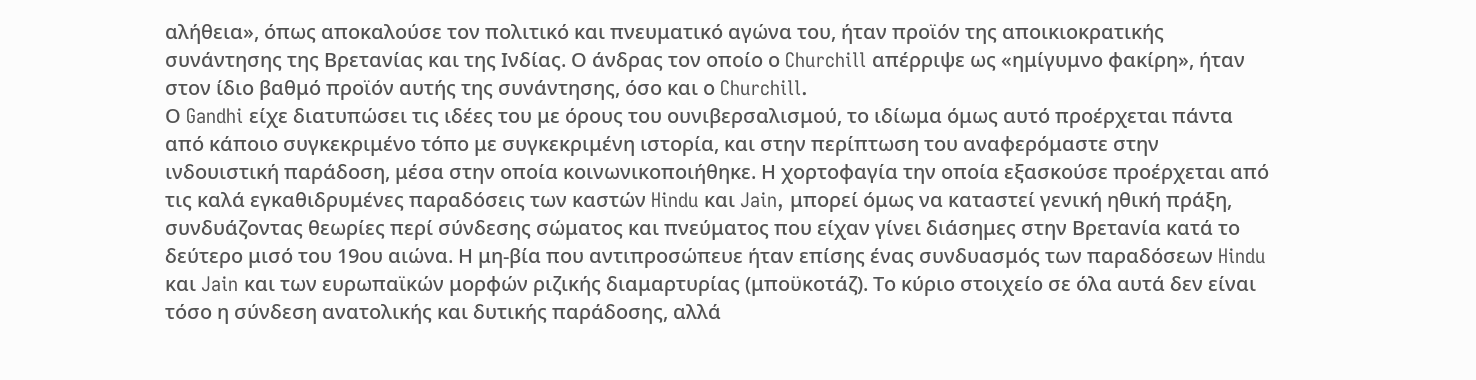αλήθεια», όπως αποκαλούσε τον πολιτικό και πνευματικό αγώνα του, ήταν προϊόν της αποικιοκρατικής συνάντησης της Βρετανίας και της Ινδίας. Ο άνδρας τον οποίο ο Churchill απέρριψε ως «ημίγυμνο φακίρη», ήταν στον ίδιο βαθμό προϊόν αυτής της συνάντησης, όσο και ο Churchill.
Ο Gandhi είχε διατυπώσει τις ιδέες του με όρους του ουνιβερσαλισμού, το ιδίωμα όμως αυτό προέρχεται πάντα από κάποιο συγκεκριμένο τόπο με συγκεκριμένη ιστορία, και στην περίπτωση του αναφερόμαστε στην ινδουιστική παράδοση, μέσα στην οποία κοινωνικοποιήθηκε. Η χορτοφαγία την οποία εξασκούσε προέρχεται από τις καλά εγκαθιδρυμένες παραδόσεις των καστών Hindu και Jain, μπορεί όμως να καταστεί γενική ηθική πράξη, συνδυάζοντας θεωρίες περί σύνδεσης σώματος και πνεύματος που είχαν γίνει διάσημες στην Βρετανία κατά το δεύτερο μισό του 19ου αιώνα. Η μη-βία που αντιπροσώπευε ήταν επίσης ένας συνδυασμός των παραδόσεων Hindu και Jain και των ευρωπαϊκών μορφών ριζικής διαμαρτυρίας (μποϋκοτάζ). Το κύριο στοιχείο σε όλα αυτά δεν είναι τόσο η σύνδεση ανατολικής και δυτικής παράδοσης, αλλά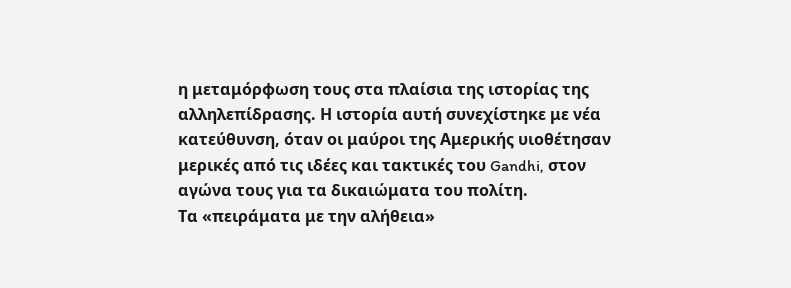η μεταμόρφωση τους στα πλαίσια της ιστορίας της αλληλεπίδρασης. Η ιστορία αυτή συνεχίστηκε με νέα κατεύθυνση, όταν οι μαύροι της Αμερικής υιοθέτησαν μερικές από τις ιδέες και τακτικές του Gandhi, στον αγώνα τους για τα δικαιώματα του πολίτη.
Τα «πειράματα με την αλήθεια»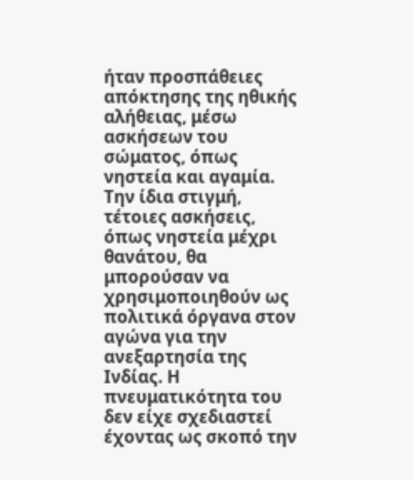ήταν προσπάθειες απόκτησης της ηθικής αλήθειας, μέσω ασκήσεων του σώματος, όπως νηστεία και αγαμία. Την ίδια στιγμή, τέτοιες ασκήσεις, όπως νηστεία μέχρι θανάτου, θα μπορούσαν να χρησιμοποιηθούν ως πολιτικά όργανα στον αγώνα για την ανεξαρτησία της Ινδίας. Η πνευματικότητα του δεν είχε σχεδιαστεί έχοντας ως σκοπό την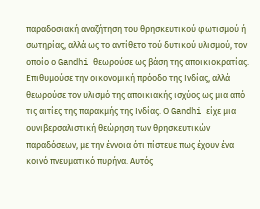παραδοσιακή αναζήτηση του θρησκευτικού φωτισμού ή σωτηρίας, αλλά ως το αντίθετο τού δυτικού υλισμού, τον οποίο ο Gandhi θεωρούσε ως βάση της αποικιοκρατίας. Επιθυμούσε την οικονομική πρόοδο της Ινδίας, αλλά θεωρούσε τον υλισμό της αποικιακής ισχύος ως μια από τις αιτίες της παρακμής της Ινδίας. Ο Gandhi είχε μια ουνιβερσαλιστική θεώρηση των θρησκευτικών παραδόσεων, με την έννοια ότι πίστευε πως έχουν ένα κοινό πνευματικό πυρήνα. Αυτός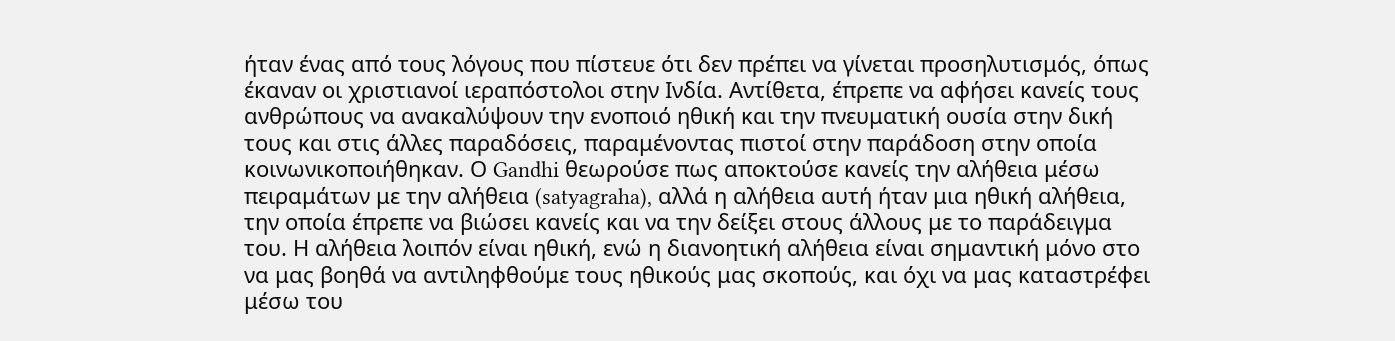ήταν ένας από τους λόγους που πίστευε ότι δεν πρέπει να γίνεται προσηλυτισμός, όπως έκαναν οι χριστιανοί ιεραπόστολοι στην Ινδία. Αντίθετα, έπρεπε να αφήσει κανείς τους ανθρώπους να ανακαλύψουν την ενοποιό ηθική και την πνευματική ουσία στην δική τους και στις άλλες παραδόσεις, παραμένοντας πιστοί στην παράδοση στην οποία κοινωνικοποιήθηκαν. Ο Gandhi θεωρούσε πως αποκτούσε κανείς την αλήθεια μέσω πειραμάτων με την αλήθεια (satyagraha), αλλά η αλήθεια αυτή ήταν μια ηθική αλήθεια, την οποία έπρεπε να βιώσει κανείς και να την δείξει στους άλλους με το παράδειγμα του. Η αλήθεια λοιπόν είναι ηθική, ενώ η διανοητική αλήθεια είναι σημαντική μόνο στο να μας βοηθά να αντιληφθούμε τους ηθικούς μας σκοπούς, και όχι να μας καταστρέφει μέσω του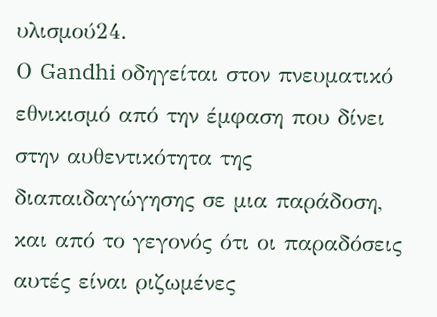υλισμού24.
Ο Gandhi οδηγείται στον πνευματικό εθνικισμό από την έμφαση που δίνει στην αυθεντικότητα της διαπαιδαγώγησης σε μια παράδοση, και από το γεγονός ότι οι παραδόσεις αυτές είναι ριζωμένες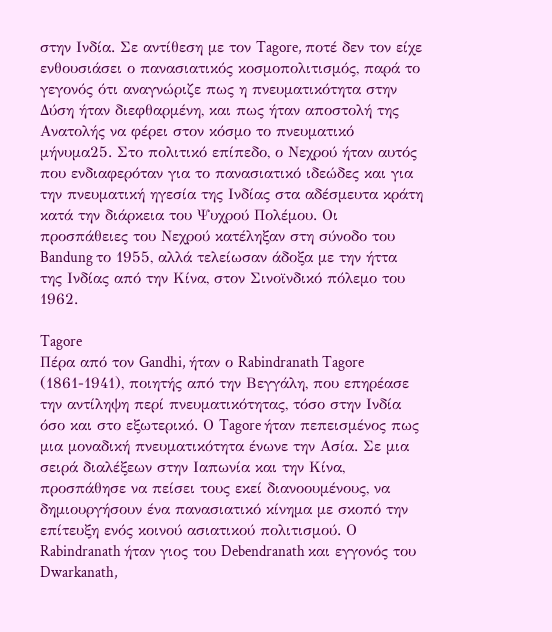στην Ινδία. Σε αντίθεση με τον Tagore, ποτέ δεν τον είχε ενθουσιάσει ο πανασιατικός κοσμοπολιτισμός, παρά το γεγονός ότι αναγνώριζε πως η πνευματικότητα στην Δύση ήταν διεφθαρμένη, και πως ήταν αποστολή της Ανατολής να φέρει στον κόσμο το πνευματικό μήνυμα25. Στο πολιτικό επίπεδο, ο Νεχρού ήταν αυτός που ενδιαφερόταν για το πανασιατικό ιδεώδες και για την πνευματική ηγεσία της Ινδίας στα αδέσμευτα κράτη κατά την διάρκεια του Ψυχρού Πολέμου. Οι προσπάθειες του Νεχρού κατέληξαν στη σύνοδο του Bandung το 1955, αλλά τελείωσαν άδοξα με την ήττα της Ινδίας από την Κίνα, στον Σινοϊνδικό πόλεμο του 1962.

Tagore
Πέρα από τον Gandhi, ήταν ο Rabindranath Tagore (1861-1941), ποιητής από την Βεγγάλη, που επηρέασε την αντίληψη περί πνευματικότητας, τόσο στην Ινδία όσο και στο εξωτερικό. Ο Tagore ήταν πεπεισμένος πως μια μοναδική πνευματικότητα ένωνε την Ασία. Σε μια σειρά διαλέξεων στην Ιαπωνία και την Κίνα, προσπάθησε να πείσει τους εκεί διανοουμένους, να δημιουργήσουν ένα πανασιατικό κίνημα με σκοπό την επίτευξη ενός κοινού ασιατικού πολιτισμού. Ο Rabindranath ήταν γιος του Debendranath και εγγονός του Dwarkanath,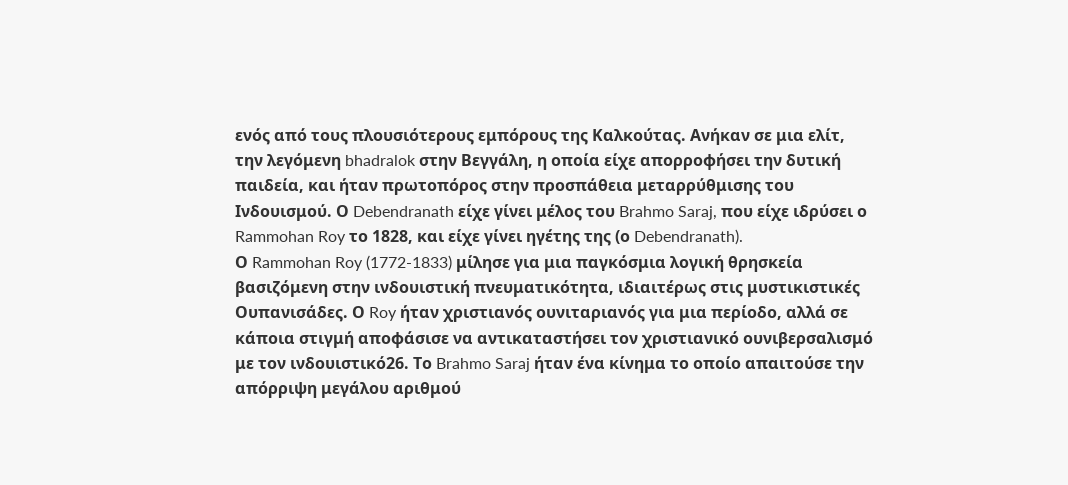ενός από τους πλουσιότερους εμπόρους της Καλκούτας. Ανήκαν σε μια ελίτ, την λεγόμενη bhadralok στην Βεγγάλη, η οποία είχε απορροφήσει την δυτική παιδεία, και ήταν πρωτοπόρος στην προσπάθεια μεταρρύθμισης του Ινδουισμού. Ο Debendranath είχε γίνει μέλος του Brahmo Saraj, που είχε ιδρύσει ο Rammohan Roy το 1828, και είχε γίνει ηγέτης της (ο Debendranath).
Ο Rammohan Roy (1772-1833) μίλησε για μια παγκόσμια λογική θρησκεία βασιζόμενη στην ινδουιστική πνευματικότητα, ιδιαιτέρως στις μυστικιστικές Ουπανισάδες. Ο Roy ήταν χριστιανός ουνιταριανός για μια περίοδο, αλλά σε κάποια στιγμή αποφάσισε να αντικαταστήσει τον χριστιανικό ουνιβερσαλισμό με τον ινδουιστικό26. Το Brahmo Saraj ήταν ένα κίνημα το οποίο απαιτούσε την απόρριψη μεγάλου αριθμού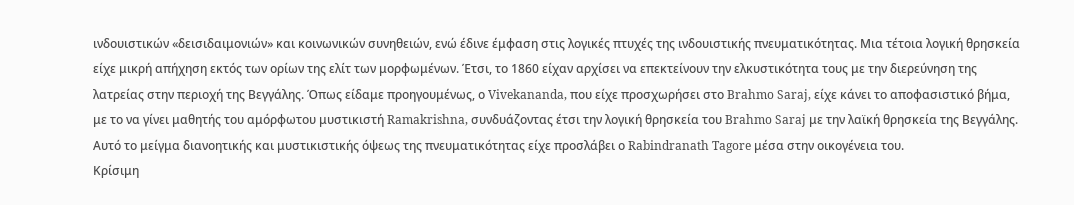ινδουιστικών «δεισιδαιμονιών» και κοινωνικών συνηθειών, ενώ έδινε έμφαση στις λογικές πτυχές της ινδουιστικής πνευματικότητας. Μια τέτοια λογική θρησκεία είχε μικρή απήχηση εκτός των ορίων της ελίτ των μορφωμένων. Έτσι, το 1860 είχαν αρχίσει να επεκτείνουν την ελκυστικότητα τους με την διερεύνηση της λατρείας στην περιοχή της Βεγγάλης. Όπως είδαμε προηγουμένως, ο Vivekananda, που είχε προσχωρήσει στο Brahmo Saraj, είχε κάνει το αποφασιστικό βήμα, με το να γίνει μαθητής του αμόρφωτου μυστικιστή Ramakrishna, συνδυάζοντας έτσι την λογική θρησκεία του Brahmo Saraj με την λαϊκή θρησκεία της Βεγγάλης. Αυτό το μείγμα διανοητικής και μυστικιστικής όψεως της πνευματικότητας είχε προσλάβει ο Rabindranath Tagore μέσα στην οικογένεια του.
Κρίσιμη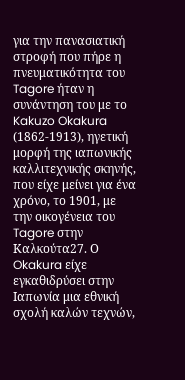για την πανασιατική στροφή που πήρε η πνευματικότητα του Tagore ήταν η συνάντηση του με το Kakuzo Okakura (1862-1913), ηγετική μορφή της ιαπωνικής καλλιτεχνικής σκηνής, που είχε μείνει για ένα χρόνο, το 1901, με την οικογένεια του Tagore στην Καλκούτα27. Ο Okakura είχε εγκαθιδρύσει στην Ιαπωνία μια εθνική σχολή καλών τεχνών,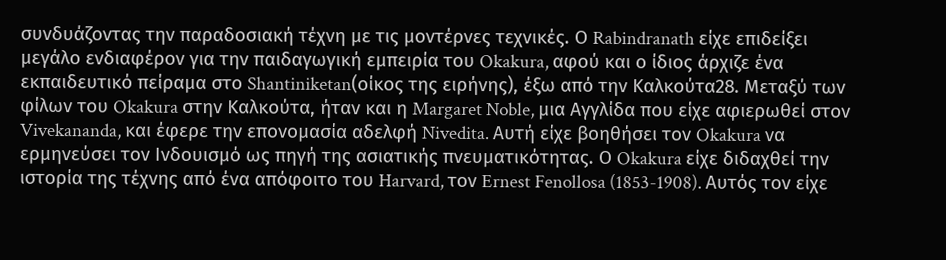συνδυάζοντας την παραδοσιακή τέχνη με τις μοντέρνες τεχνικές. Ο Rabindranath είχε επιδείξει μεγάλο ενδιαφέρον για την παιδαγωγική εμπειρία του Okakura, αφού και ο ίδιος άρχιζε ένα εκπαιδευτικό πείραμα στο Shantiniketan(οίκος της ειρήνης), έξω από την Καλκούτα28. Μεταξύ των φίλων του Okakura στην Καλκούτα, ήταν και η Margaret Noble, μια Αγγλίδα που είχε αφιερωθεί στον Vivekananda, και έφερε την επονομασία αδελφή Nivedita. Αυτή είχε βοηθήσει τον Okakura να ερμηνεύσει τον Ινδουισμό ως πηγή της ασιατικής πνευματικότητας. Ο Okakura είχε διδαχθεί την ιστορία της τέχνης από ένα απόφοιτο του Harvard, τον Ernest Fenollosa (1853-1908). Αυτός τον είχε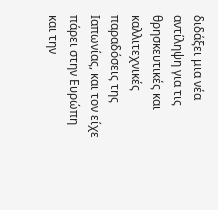διδάξει μια νέα αντίληψη για τις θρησκευτικές και καλλιτεχνικές παραδόσεις της Ιαπωνίας, και τον είχε πάρει στην Ευρώπη και την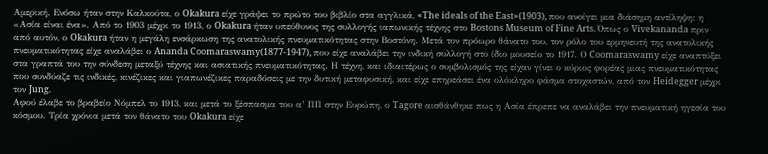Αμερική. Ενόσω ήταν στην Καλκούτα, ο Okakura είχε γράψει το πρώτο του βιβλίο στα αγγλικά, «The ideals of the East»(1903), που ανοίγει μια διάσημη αντίληψη: η «Ασία είναι ένα». Από το 1903 μέχρι το 1913, ο Okakura ήταν υπεύθυνος της συλλογής ιαπωνικής τέχνης στο Bostons Museum of Fine Arts. Όπως ο Vivekananda πριν από αυτόν, ο Okakura ήταν η μεγάλη ενσάρκωση της ανατολικής πνευματικότητας στην Βοστόνη. Μετά τον πρόωρο θάνατο του, τον ρόλο του ερμηνευτή της ανατολικής πνευματικότητας είχε αναλάβει ο Ananda Coomaraswamy(1877-1947), που είχε αναλάβει την ινδική συλλογή στο ίδιο μουσείο το 1917. Ο Coomaraswamy είχε αναπτύξει στα γραπτά του την σύνδεση μεταξύ τέχνης και ασιατικής πνευματικότητας. Η τέχνη, και ιδιαιτέρως ο συμβολισμός της είχαν γίνει ο κύριος φορέας μιας πνευματικότητας που συνδύαζε τις ινδικές, κινέζικες και γιαπωνέζικες παραδόσεις με την δυτική μεταφυσική, και είχε επηρεάσει ένα ολόκληρο φάσμα στοχαστών, από τον Heidegger μέχρι τον Jung.
Αφού έλαβε το βραβείο Νόμπελ το 1913, και μετά το ξέσπασμα του α’ ΠΠ στην Ευρώπη, ο Tagore αισθάνθηκε πως η Ασία έπρεπε να αναλάβει την πνευματική ηγεσία του κόσμου. Τρία χρόνια μετά τον θάνατο του Okakura είχε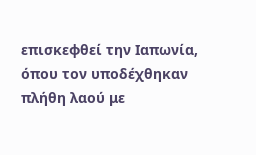επισκεφθεί την Ιαπωνία, όπου τον υποδέχθηκαν πλήθη λαού με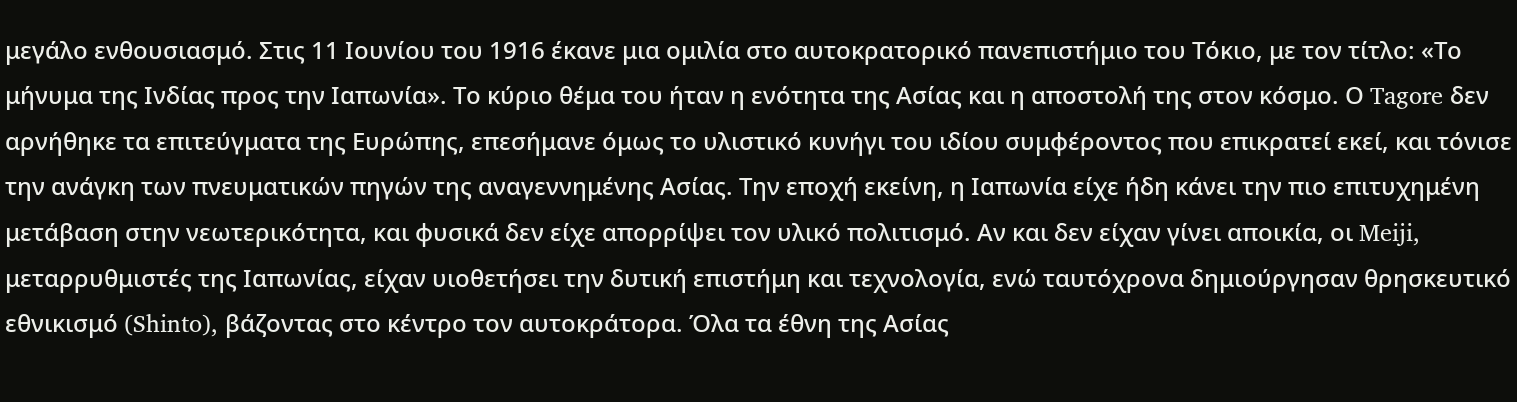μεγάλο ενθουσιασμό. Στις 11 Ιουνίου του 1916 έκανε μια ομιλία στο αυτοκρατορικό πανεπιστήμιο του Τόκιο, με τον τίτλο: «Το μήνυμα της Ινδίας προς την Ιαπωνία». Το κύριο θέμα του ήταν η ενότητα της Ασίας και η αποστολή της στον κόσμο. Ο Tagore δεν αρνήθηκε τα επιτεύγματα της Ευρώπης, επεσήμανε όμως το υλιστικό κυνήγι του ιδίου συμφέροντος που επικρατεί εκεί, και τόνισε την ανάγκη των πνευματικών πηγών της αναγεννημένης Ασίας. Την εποχή εκείνη, η Ιαπωνία είχε ήδη κάνει την πιο επιτυχημένη μετάβαση στην νεωτερικότητα, και φυσικά δεν είχε απορρίψει τον υλικό πολιτισμό. Αν και δεν είχαν γίνει αποικία, οι Meiji, μεταρρυθμιστές της Ιαπωνίας, είχαν υιοθετήσει την δυτική επιστήμη και τεχνολογία, ενώ ταυτόχρονα δημιούργησαν θρησκευτικό εθνικισμό (Shinto), βάζοντας στο κέντρο τον αυτοκράτορα. Όλα τα έθνη της Ασίας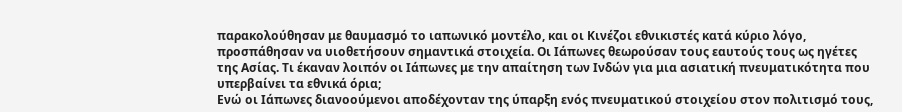παρακολούθησαν με θαυμασμό το ιαπωνικό μοντέλο, και οι Κινέζοι εθνικιστές κατά κύριο λόγο, προσπάθησαν να υιοθετήσουν σημαντικά στοιχεία. Οι Ιάπωνες θεωρούσαν τους εαυτούς τους ως ηγέτες της Ασίας. Τι έκαναν λοιπόν οι Ιάπωνες με την απαίτηση των Ινδών για μια ασιατική πνευματικότητα που υπερβαίνει τα εθνικά όρια;
Ενώ οι Ιάπωνες διανοούμενοι αποδέχονταν της ύπαρξη ενός πνευματικού στοιχείου στον πολιτισμό τους,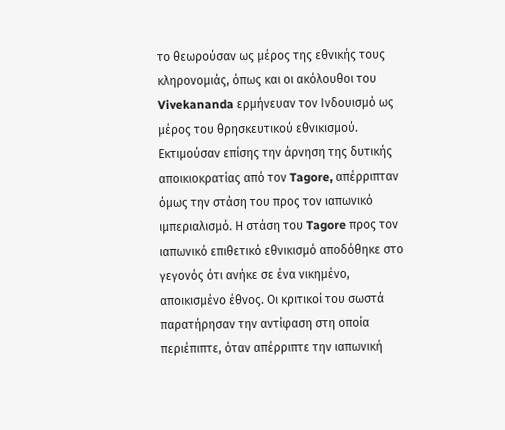το θεωρούσαν ως μέρος της εθνικής τους κληρονομιάς, όπως και οι ακόλουθοι του Vivekananda ερμήνευαν τον Ινδουισμό ως μέρος του θρησκευτικού εθνικισμού. Εκτιμούσαν επίσης την άρνηση της δυτικής αποικιοκρατίας από τον Tagore, απέρριπταν όμως την στάση του προς τον ιαπωνικό ιμπεριαλισμό. Η στάση του Tagore προς τον ιαπωνικό επιθετικό εθνικισμό αποδόθηκε στο γεγονός ότι ανήκε σε ένα νικημένο, αποικισμένο έθνος. Οι κριτικοί του σωστά παρατήρησαν την αντίφαση στη οποία περιέπιπτε, όταν απέρριπτε την ιαπωνική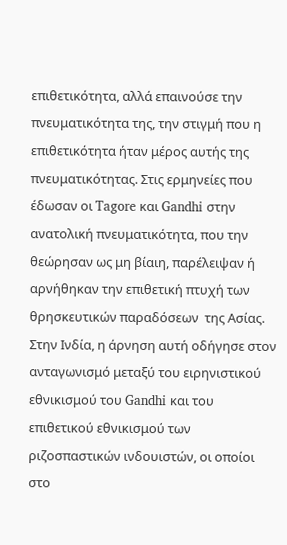επιθετικότητα, αλλά επαινούσε την πνευματικότητα της, την στιγμή που η επιθετικότητα ήταν μέρος αυτής της πνευματικότητας. Στις ερμηνείες που έδωσαν οι Tagore και Gandhi στην ανατολική πνευματικότητα, που την θεώρησαν ως μη βίαιη, παρέλειψαν ή αρνήθηκαν την επιθετική πτυχή των θρησκευτικών παραδόσεων  της Ασίας. Στην Ινδία, η άρνηση αυτή οδήγησε στον ανταγωνισμό μεταξύ του ειρηνιστικού εθνικισμού του Gandhi και του επιθετικού εθνικισμού των ριζοσπαστικών ινδουιστών, οι οποίοι στο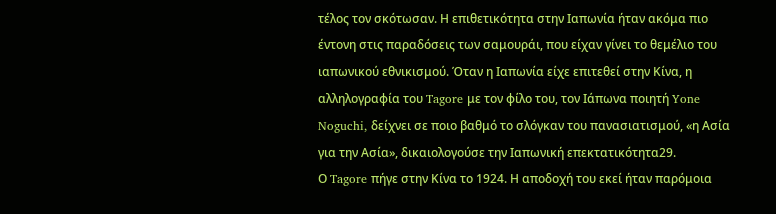τέλος τον σκότωσαν. Η επιθετικότητα στην Ιαπωνία ήταν ακόμα πιο έντονη στις παραδόσεις των σαμουράι, που είχαν γίνει το θεμέλιο του ιαπωνικού εθνικισμού. Όταν η Ιαπωνία είχε επιτεθεί στην Κίνα, η αλληλογραφία του Tagore με τον φίλο του, τον Ιάπωνα ποιητή Yone Noguchi, δείχνει σε ποιο βαθμό το σλόγκαν του πανασιατισμού, «η Ασία για την Ασία», δικαιολογούσε την Ιαπωνική επεκτατικότητα29.
Ο Tagore πήγε στην Κίνα το 1924. Η αποδοχή του εκεί ήταν παρόμοια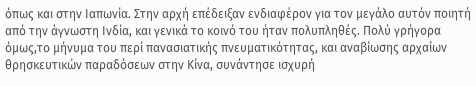όπως και στην Ιαπωνία. Στην αρχή επέδειξαν ενδιαφέρον για τον μεγάλο αυτόν ποιητή από την άγνωστη Ινδία, και γενικά το κοινό του ήταν πολυπληθές. Πολύ γρήγορα όμως,το μήνυμα του περί πανασιατικής πνευματικότητας, και αναβίωσης αρχαίων θρησκευτικών παραδόσεων στην Κίνα, συνάντησε ισχυρή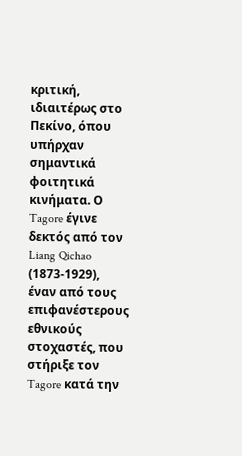κριτική, ιδιαιτέρως στο Πεκίνο, όπου υπήρχαν σημαντικά φοιτητικά κινήματα. Ο Tagore έγινε δεκτός από τον Liang Qichao (1873-1929), έναν από τους επιφανέστερους εθνικούς στοχαστές, που στήριξε τον Tagore κατά την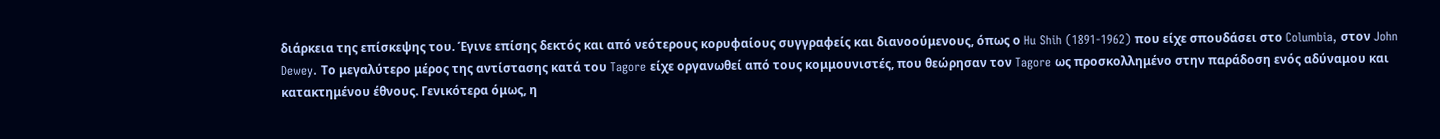διάρκεια της επίσκεψης του. Έγινε επίσης δεκτός και από νεότερους κορυφαίους συγγραφείς και διανοούμενους, όπως ο Hu Shih (1891-1962) που είχε σπουδάσει στο Columbia, στον John Dewey. Το μεγαλύτερο μέρος της αντίστασης κατά του Tagore είχε οργανωθεί από τους κομμουνιστές, που θεώρησαν τον Tagore ως προσκολλημένο στην παράδοση ενός αδύναμου και κατακτημένου έθνους. Γενικότερα όμως, η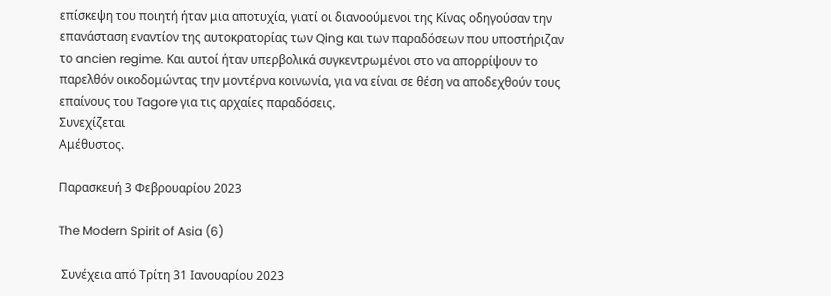επίσκεψη του ποιητή ήταν μια αποτυχία, γιατί οι διανοούμενοι της Κίνας οδηγούσαν την επανάσταση εναντίον της αυτοκρατορίας των Qing και των παραδόσεων που υποστήριζαν το ancien regime. Και αυτοί ήταν υπερβολικά συγκεντρωμένοι στο να απορρίψουν το παρελθόν οικοδομώντας την μοντέρνα κοινωνία, για να είναι σε θέση να αποδεχθούν τους επαίνους του Tagore για τις αρχαίες παραδόσεις.
Συνεχίζεται
Αμέθυστος.

Παρασκευή 3 Φεβρουαρίου 2023

The Modern Spirit of Asia (6)

 Συνέχεια από Τρίτη 31 Ιανουαρίου 2023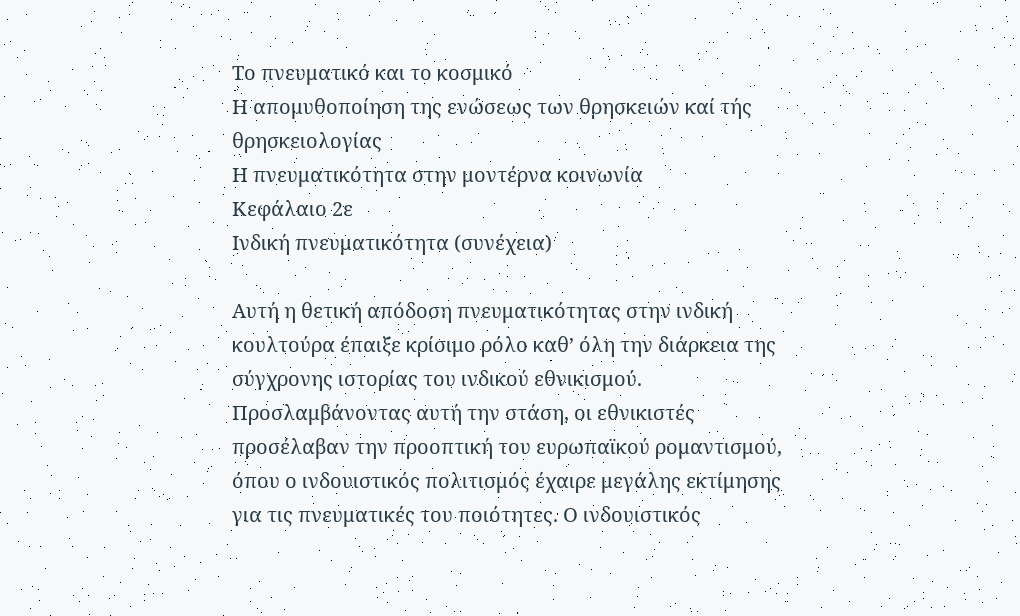Το πνευματικό και το κοσμικό
Η απομυθοποίηση της ενώσεως των θρησκειών καί τής θρησκειολογίας
Η πνευματικότητα στην μοντέρνα κοινωνία
Κεφάλαιο 2ε
Ινδική πνευματικότητα (συνέχεια)

Αυτή η θετική απόδοση πνευματικότητας στην ινδική κουλτούρα έπαιξε κρίσιμο ρόλο καθ’ όλη την διάρκεια της σύγχρονης ιστορίας του ινδικού εθνικισμού. Προσλαμβάνοντας αυτή την στάση, οι εθνικιστές προσέλαβαν την προοπτική του ευρωπαϊκού ρομαντισμού, όπου ο ινδουιστικός πολιτισμός έχαιρε μεγάλης εκτίμησης για τις πνευματικές του ποιότητες. Ο ινδουιστικός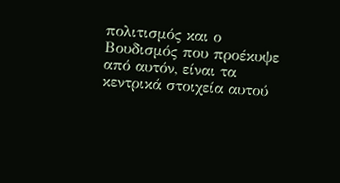πολιτισμός και ο Βουδισμός που προέκυψε από αυτόν, είναι τα κεντρικά στοιχεία αυτού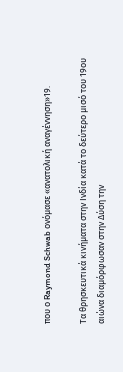που ο Raymond Schwab ονόμασε «ανατολική αναγέννηση»19.

Τα θρησκευτικά κινήματα στην Ινδία κατά το δεύτερο μισό του 19ου αιώνα διαμόρφωσαν στην Δύση την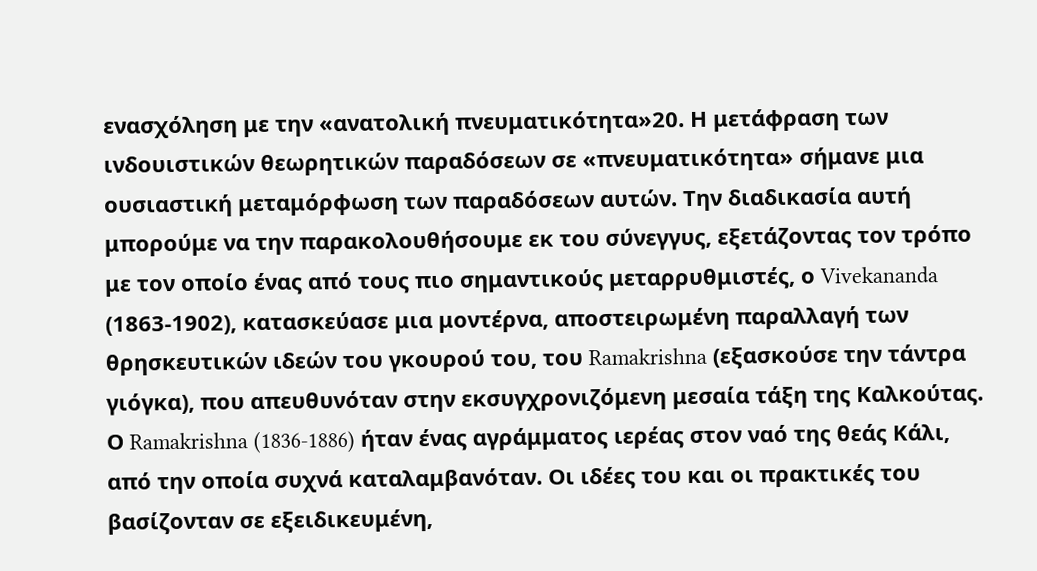ενασχόληση με την «ανατολική πνευματικότητα»20. Η μετάφραση των ινδουιστικών θεωρητικών παραδόσεων σε «πνευματικότητα» σήμανε μια ουσιαστική μεταμόρφωση των παραδόσεων αυτών. Την διαδικασία αυτή μπορούμε να την παρακολουθήσουμε εκ του σύνεγγυς, εξετάζοντας τον τρόπο με τον οποίο ένας από τους πιο σημαντικούς μεταρρυθμιστές, ο Vivekananda (1863-1902), κατασκεύασε μια μοντέρνα, αποστειρωμένη παραλλαγή των θρησκευτικών ιδεών του γκουρού του, του Ramakrishna (εξασκούσε την τάντρα γιόγκα), που απευθυνόταν στην εκσυγχρονιζόμενη μεσαία τάξη της Καλκούτας. Ο Ramakrishna (1836-1886) ήταν ένας αγράμματος ιερέας στον ναό της θεάς Κάλι, από την οποία συχνά καταλαμβανόταν. Οι ιδέες του και οι πρακτικές του βασίζονταν σε εξειδικευμένη,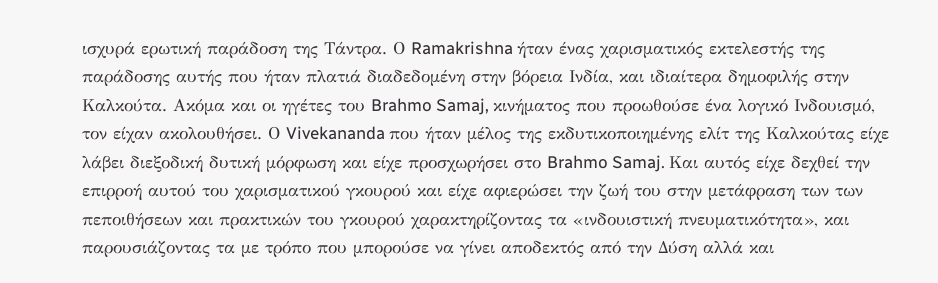ισχυρά ερωτική παράδοση της Τάντρα. Ο Ramakrishna ήταν ένας χαρισματικός εκτελεστής της παράδοσης αυτής που ήταν πλατιά διαδεδομένη στην βόρεια Ινδία, και ιδιαίτερα δημοφιλής στην Καλκούτα. Ακόμα και οι ηγέτες του Brahmo Samaj, κινήματος που προωθούσε ένα λογικό Ινδουισμό, τον είχαν ακολουθήσει. Ο Vivekananda που ήταν μέλος της εκδυτικοποιημένης ελίτ της Καλκούτας είχε λάβει διεξοδική δυτική μόρφωση και είχε προσχωρήσει στο Brahmo Samaj. Και αυτός είχε δεχθεί την επιρροή αυτού του χαρισματικού γκουρού και είχε αφιερώσει την ζωή του στην μετάφραση των των πεποιθήσεων και πρακτικών του γκουρού χαρακτηρίζοντας τα «ινδουιστική πνευματικότητα», και παρουσιάζοντας τα με τρόπο που μπορούσε να γίνει αποδεκτός από την Δύση αλλά και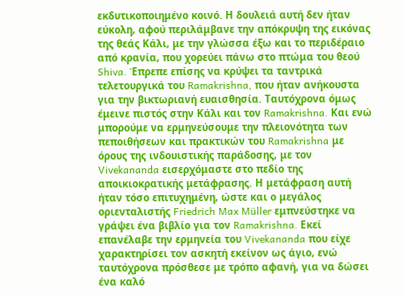εκδυτικοποιημένο κοινό. Η δουλειά αυτή δεν ήταν εύκολη, αφού περιλάμβανε την απόκρυψη της εικόνας της θεάς Κάλι, με την γλώσσα έξω και το περιδέραιο από κρανία, που χορεύει πάνω στο πτώμα του θεού Shiva. Έπρεπε επίσης να κρύψει τα ταντρικά τελετουργικά του Ramakrishna, που ήταν ανήκουστα για την βικτωριανή ευαισθησία. Ταυτόχρονα όμως έμεινε πιστός στην Κάλι και τον Ramakrishna. Και ενώ μπορούμε να ερμηνεύσουμε την πλειονότητα των πεποιθήσεων και πρακτικών του Ramakrishna με όρους της ινδουιστικής παράδοσης, με τον Vivekananda εισερχόμαστε στο πεδίο της αποικιοκρατικής μετάφρασης. Η μετάφραση αυτή ήταν τόσο επιτυχημένη, ώστε και ο μεγάλος οριενταλιστής Friedrich Max Müller εμπνεύστηκε να γράψει ένα βιβλίο για τον Ramakrishna. Εκεί επανέλαβε την ερμηνεία του Vivekananda που είχε χαρακτηρίσει τον ασκητή εκείνον ως άγιο, ενώ ταυτόχρονα πρόσθεσε με τρόπο αφανή, για να δώσει ένα καλό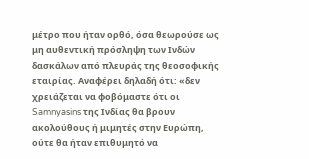μέτρο που ήταν ορθό, όσα θεωρούσε ως μη αυθεντική πρόσληψη των Ινδών δασκάλων από πλευράς της θεοσοφικής εταιρίας. Αναφέρει δηλαδή ότι: «δεν χρειάζεται να φοβόμαστε ότι οι Samnyasins της Ινδίας θα βρουν ακολούθους ή μιμητές στην Ευρώπη, ούτε θα ήταν επιθυμητό να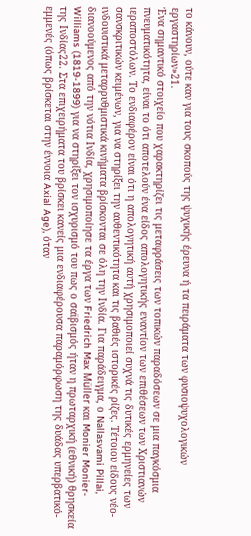το κάνουν, ούτε καν για τους σκοπούς της ψυχικής έρευνα ή τα πειράματα των φυσιοψυχολογικών εργαστηρίων»21.
Ένα σημαντικό στοιχείο που χαρακτηρίζει τις μεταφράσεις των τοπικών παραδόσεων σε μια παγκόσμια πνευματικότητα, είναι το ότι αποτελούν ένα είδος απολογητικής εναντίον των επιθέσεων των Χριστιανών ιεραποστόλων. Το ενδιαφέρον είναι ότι η απολογητική αυτή χρησιμοποιεί συχνά τις δυτικές ερμηνείες των σανσκριτικών κειμένων, για να στηρίξει την αυθεντικότητα και τις βαθιές ιστορικές ρίζες. Τέτοιου είδους νέο-ινδουιστικά μεταρρυθμιστικά κινήματα βρίσκονται σε όλη την Ινδία. Για παράδειγμα, ο Nallasvami Pillai, διανοούμενος από την νότια Ινδία, χρησιμοποίησε τα έργα των Friedrich Max Müller και Monier Monier-Williams (1819-1899) για να στηρίξει τον ισχυρισμό του πως ο σαϊβισμός ήταν η πρωταρχική (εθνική) θρησκεία της Ινδίας22. Στα επιχειρήματα του βρίσκει κανείς μια ενδιαφέρουσα παραμόρφωση της δυάδας υπερβατικό-εμμενές (όπως βρίσκεται στην έννοια Axial Age), όταν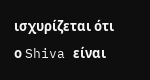ισχυρίζεται ότι ο Shiva είναι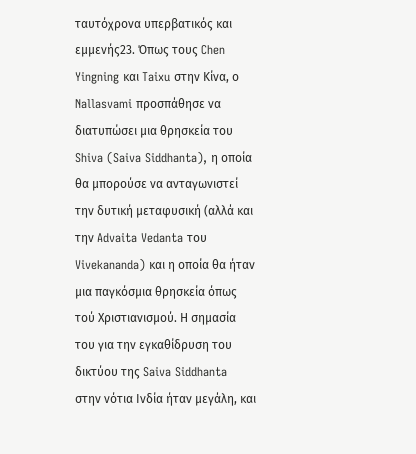ταυτόχρονα υπερβατικός και εμμενής23. Όπως τους Chen Yingning και Taixu στην Κίνα, ο Nallasvami προσπάθησε να διατυπώσει μια θρησκεία του Shiva (Saiva Siddhanta), η οποία θα μπορούσε να ανταγωνιστεί την δυτική μεταφυσική (αλλά και την Advaita Vedanta του Vivekananda) και η οποία θα ήταν μια παγκόσμια θρησκεία όπως τού Χριστιανισμού. Η σημασία του για την εγκαθίδρυση του δικτύου της Saiva Siddhanta στην νότια Ινδία ήταν μεγάλη, και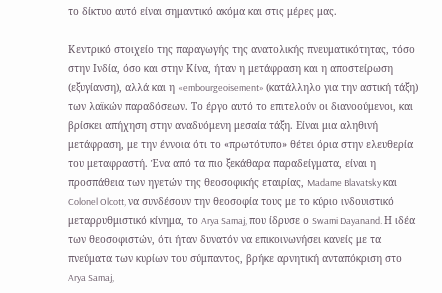το δίκτυο αυτό είναι σημαντικό ακόμα και στις μέρες μας.

Κεντρικό στοιχείο της παραγωγής της ανατολικής πνευματικότητας, τόσο στην Ινδία, όσο και στην Κίνα, ήταν η μετάφραση και η αποστείρωση (εξυγίανση), αλλά και η «embourgeoisement» (κατάλληλο για την αστική τάξη) των λαϊκών παραδόσεων. Το έργο αυτό το επιτελούν οι διανοούμενοι, και βρίσκει απήχηση στην αναδυόμενη μεσαία τάξη. Είναι μια αληθινή μετάφραση, με την έννοια ότι το «πρωτότυπο» θέτει όρια στην ελευθερία του μεταφραστή. Ένα από τα πιο ξεκάθαρα παραδείγματα, είναι η προσπάθεια των ηγετών της θεοσοφικής εταιρίας, Madame Blavatsky και Colonel Olcott, να συνδέσουν την θεοσοφία τους με το κύριο ινδουιστικό μεταρρυθμιστικό κίνημα, το Arya Samaj, που ίδρυσε ο Swami Dayanand. Η ιδέα των θεοσοφιστών, ότι ήταν δυνατόν να επικοινωνήσει κανείς με τα πνεύματα των κυρίων του σύμπαντος, βρήκε αρνητική ανταπόκριση στο Arya Samaj,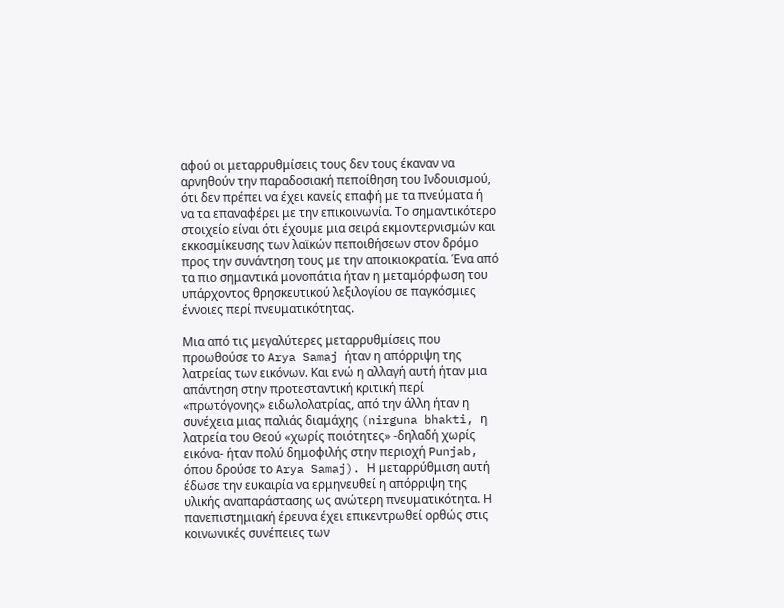αφού οι μεταρρυθμίσεις τους δεν τους έκαναν να αρνηθούν την παραδοσιακή πεποίθηση του Ινδουισμού, ότι δεν πρέπει να έχει κανείς επαφή με τα πνεύματα ή να τα επαναφέρει με την επικοινωνία. Το σημαντικότερο στοιχείο είναι ότι έχουμε μια σειρά εκμοντερνισμών και εκκοσμίκευσης των λαϊκών πεποιθήσεων στον δρόμο προς την συνάντηση τους με την αποικιοκρατία. Ένα από τα πιο σημαντικά μονοπάτια ήταν η μεταμόρφωση του υπάρχοντος θρησκευτικού λεξιλογίου σε παγκόσμιες έννοιες περί πνευματικότητας.

Μια από τις μεγαλύτερες μεταρρυθμίσεις που προωθούσε το Arya Samaj ήταν η απόρριψη της λατρείας των εικόνων. Και ενώ η αλλαγή αυτή ήταν μια απάντηση στην προτεσταντική κριτική περί «πρωτόγονης» ειδωλολατρίας, από την άλλη ήταν η συνέχεια μιας παλιάς διαμάχης (nirguna bhakti, η λατρεία του Θεού «χωρίς ποιότητες» -δηλαδή χωρίς εικόνα- ήταν πολύ δημοφιλής στην περιοχή Punjab, όπου δρούσε το Arya Samaj). Η μεταρρύθμιση αυτή έδωσε την ευκαιρία να ερμηνευθεί η απόρριψη της υλικής αναπαράστασης ως ανώτερη πνευματικότητα. Η πανεπιστημιακή έρευνα έχει επικεντρωθεί ορθώς στις κοινωνικές συνέπειες των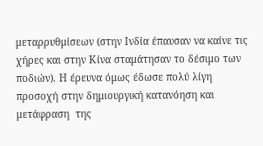μεταρρυθμίσεων (στην Ινδία έπαυσαν να καίνε τις χήρες και στην Κίνα σταμάτησαν το δέσιμο των ποδιών). Η έρευνα όμως έδωσε πολύ λίγη προσοχή στην δημιουργική κατανόηση και μετάφραση  της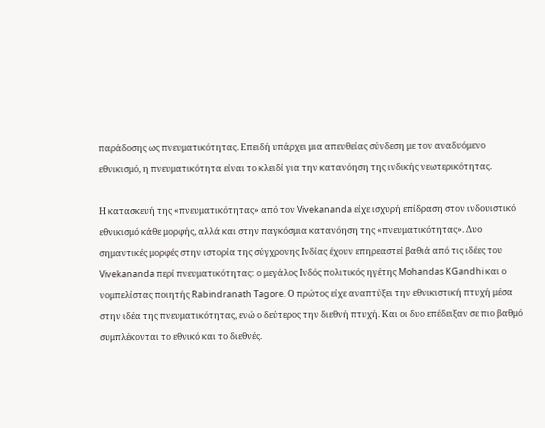παράδοσης ως πνευματικότητας. Επειδή υπάρχει μια απευθείας σύνδεση με τον αναδυόμενο εθνικισμό, η πνευματικότητα είναι το κλειδί για την κατανόηση της ινδικής νεωτερικότητας.

Η κατασκευή της «πνευματικότητας» από τον Vivekananda είχε ισχυρή επίδραση στον ινδουιστικό εθνικισμό κάθε μορφής, αλλά και στην παγκόσμια κατανόηση της «πνευματικότητας». Δυο σημαντικές μορφές στην ιστορία της σύγχρονης Ινδίας έχουν επηρεαστεί βαθιά από τις ιδέες του Vivekananda περί πνευματικότητας: ο μεγάλος Ινδός πολιτικός ηγέτης Mohandas KGandhi και ο νομπελίστας ποιητής Rabindranath Tagore. Ο πρώτος είχε αναπτύξει την εθνικιστική πτυχή μέσα στην ιδέα της πνευματικότητας, ενώ ο δεύτερος την διεθνή πτυχή. Και οι δυο επέδειξαν σε πιο βαθμό συμπλέκονται το εθνικό και το διεθνές.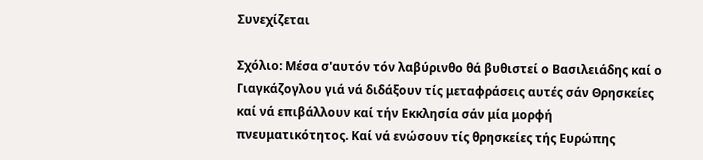Συνεχίζεται

Σχόλιο: Μέσα σ'αυτόν τόν λαβύρινθο θά βυθιστεί ο Βασιλειάδης καί ο Γιαγκάζογλου γιά νά διδάξουν τίς μεταφράσεις αυτές σάν Θρησκείες καί νά επιβάλλουν καί τήν Εκκλησία σάν μία μορφή πνευματικότητος. Καί νά ενώσουν τίς θρησκείες τής Ευρώπης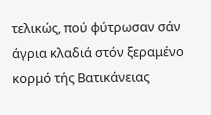τελικώς, πού φύτρωσαν σάν άγρια κλαδιά στόν ξεραμένο κορμό τής Βατικάνειας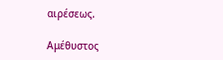αιρέσεως.

Αμέθυστος